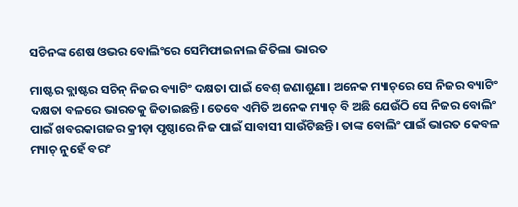ସଚିନଙ୍କ ଶେଷ ଓଭର ବୋଲିଂରେ ସେମିଫାଇନାଲ ଜିତିଲା ଭାରତ

ମାଷ୍ଟର ବ୍ଲାଷ୍ଟର ସଚିନ୍‌ ନିଜର ବ୍ୟାଟିଂ ଦକ୍ଷତା ପାଇଁ ବେଶ୍ ଜଣାଶୁଣା। ଅନେକ ମ୍ୟାଚ୍‌ରେ ସେ ନିଜର ବ୍ୟାଟିଂ ଦକ୍ଷତା ବଳରେ ଭାରତକୁ ଜିତାଇଛନ୍ତି। ତେବେ ଏମିତି ଅନେକ ମ୍ୟାଚ୍ ବି ଅଛି ଯେଉଁଠି ସେ ନିଜର ବୋଲିଂ ପାଇଁ ଖବରକାଗଜର କ୍ରୀଡ଼ା ପୃଷ୍ଠାରେ ନିଜ ପାଇଁ ସାବାସୀ ସାଉଁଟିଛନ୍ତି। ତାଙ୍କ ବୋଲିଂ ପାଇଁ ଭାରତ କେବଳ ମ୍ୟାଚ୍ ନୁହେଁ ବରଂ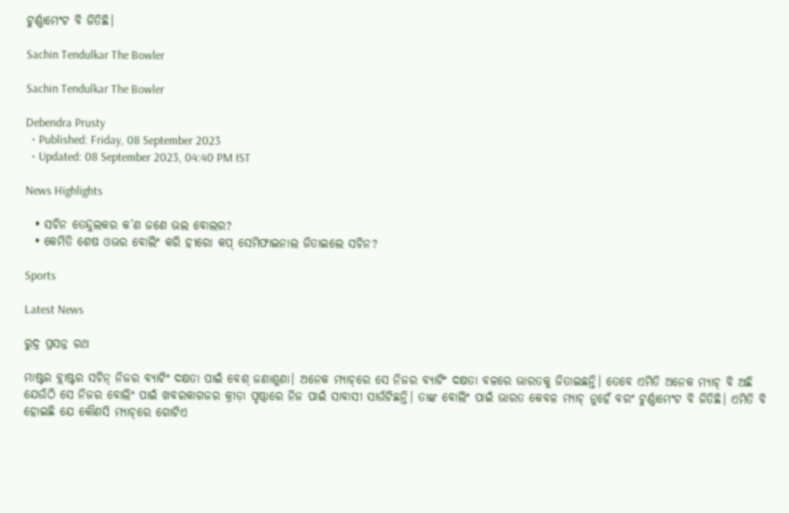ଟୁର୍ଣ୍ଣାମେଂଟ ବି ଜିତିଛି।

Sachin Tendulkar The Bowler

Sachin Tendulkar The Bowler

Debendra Prusty
  • Published: Friday, 08 September 2023
  • Updated: 08 September 2023, 04:40 PM IST

News Highlights

  • ସଚିନ ତେନ୍ଦୁଲକର କ’ଣ ଜଣେ ଭଲ ବୋଲର?
  • କେମିତି ଶେଷ ଓଭର ବୋଲିଂ କରି ହୀରୋ କପ୍‌ ସେମିଫାଇନାଲ ଜିତାଇଲେ ସଚିନ?

Sports

Latest News

ରୁଦ୍ର ପ୍ରସନ୍ନ ରଥ

ମାଷ୍ଟର ବ୍ଲାଷ୍ଟର ସଚିନ୍‌ ନିଜର ବ୍ୟାଟିଂ ଦକ୍ଷତା ପାଇଁ ବେଶ୍ ଜଣାଶୁଣା। ଅନେକ ମ୍ୟାଚ୍‌ରେ ସେ ନିଜର ବ୍ୟାଟିଂ ଦକ୍ଷତା ବଳରେ ଭାରତକୁ ଜିତାଇଛନ୍ତି। ତେବେ ଏମିତି ଅନେକ ମ୍ୟାଚ୍ ବି ଅଛି ଯେଉଁଠି ସେ ନିଜର ବୋଲିଂ ପାଇଁ ଖବରକାଗଜର କ୍ରୀଡ଼ା ପୃଷ୍ଠାରେ ନିଜ ପାଇଁ ସାବାସୀ ସାଉଁଟିଛନ୍ତି। ତାଙ୍କ ବୋଲିଂ ପାଇଁ ଭାରତ କେବଳ ମ୍ୟାଚ୍ ନୁହେଁ ବରଂ ଟୁର୍ଣ୍ଣାମେଂଟ ବି ଜିତିଛି। ଏମିତି ବି ହୋଇଛି ଯେ କୌଣସି ମ୍ୟାଚ୍‌ରେ ଗୋଟିଏ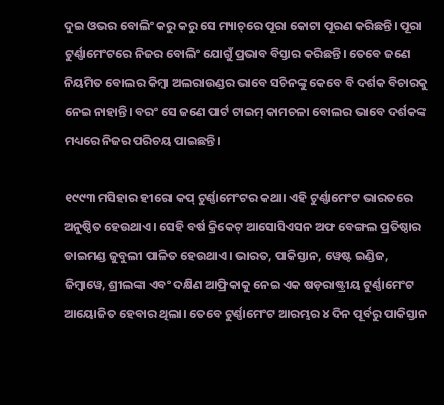ଦୁଇ ଓଭର ବୋଲିଂ କରୁ କରୁ ସେ ମ୍ୟାଚ୍‌ରେ ପୂରା କୋଟା ପୂରଣ କରିଛନ୍ତି। ପୂରା ଟୁର୍ଣ୍ଣାମେଂଟରେ ନିଜର ବୋଲିଂ ଯୋଗୁଁ ପ୍ରଭାବ ବିସ୍ତାର କରିଛନ୍ତି। ତେବେ ଜଣେ ନିୟମିତ ବୋଲର କିମ୍ବା ଅଲରାଉଣ୍ଡର ଭାବେ ସଚିନଙ୍କୁ କେବେ ବି ଦର୍ଶକ ବିଚାରକୁ ନେଇ ନାହାନ୍ତି। ବରଂ ସେ ଜଣେ ପାର୍ଟ ଟାଇମ୍ କାମଚଳା ବୋଲର ଭାବେ ଦର୍ଶକଙ୍କ ମଧ୍ୟରେ ନିଜର ପରିଚୟ ପାଇଛନ୍ତି।

୧୯୯୩ ମସିହାର ହୀରୋ କପ୍ ଟୁର୍ଣ୍ଣାମେଂଟର କଥା। ଏହି ଟୁର୍ଣ୍ଣାମେଂଟ ଭାରତରେ ଅନୁଷ୍ଠିତ ହେଉଥାଏ। ସେହି ବର୍ଷ କ୍ରିକେଟ୍ ଆସୋସିଏସନ ଅଫ ବେଙ୍ଗଲ ପ୍ରତିଷ୍ଠାର ଡାଇମଣ୍ଡ ଜୁବୁଲୀ ପାଳିତ ହେଉଥାଏ। ଭାରତ, ପାକିସ୍ତାନ, ୱେଷ୍ଟ ଇଣ୍ଡିଜ, ଜିମ୍ବାୱେ, ଶ୍ରୀଲଙ୍କା ଏବଂ ଦକ୍ଷିଣ ଆଫ୍ରିକାକୁ ନେଇ ଏକ ଷଡ଼ରାଷ୍ଟ୍ରୀୟ ଟୁର୍ଣ୍ଣାମେଂଟ ଆୟୋଜିତ ହେବାର ଥିଲା। ତେବେ ଟୁର୍ଣ୍ଣାମେଂଟ ଆରମ୍ଭର ୪ ଦିନ ପୂର୍ବରୁ ପାକିସ୍ତାନ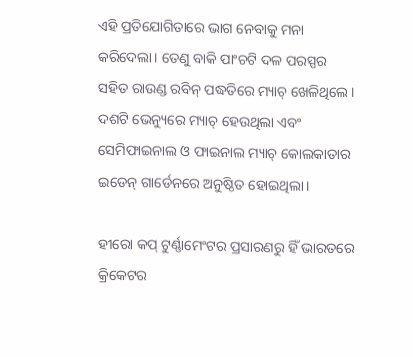ଏହି ପ୍ରତିଯୋଗିତାରେ ଭାଗ ନେବାକୁ ମନା କରିଦେଲା। ତେଣୁ ବାକି ପାଂଚଟି ଦଳ ପରସ୍ପର ସହିତ ରାଉଣ୍ଡ ରବିନ୍ ପଦ୍ଧତିରେ ମ୍ୟାଚ୍ ଖେଳିଥିଲେ। ଦଶଟି ଭେନ୍ୟୁରେ ମ୍ୟାଚ୍ ହେଉଥିଲା ଏବଂ ସେମିଫାଇନାଲ ଓ ଫାଇନାଲ ମ୍ୟାଚ୍ କୋଲକାତାର ଇଡେନ୍ ଗାର୍ଡେନରେ ଅନୁଷ୍ଠିତ ହୋଇଥିଲା।

ହୀରୋ କପ୍ ଟୁର୍ଣ୍ଣାମେଂଟର ପ୍ରସାରଣରୁ ହିଁ ଭାରତରେ କ୍ରିକେଟର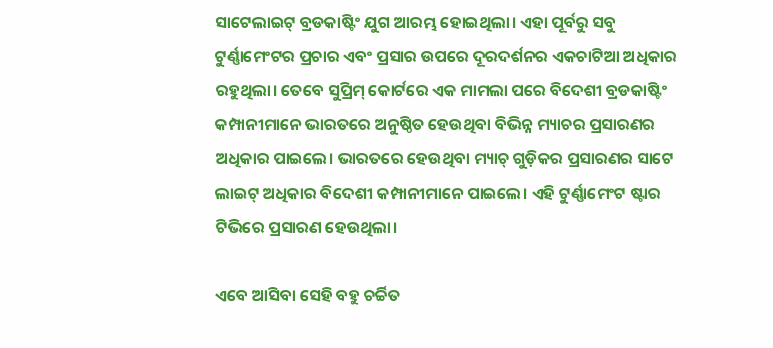ସାଟେଲାଇଟ୍ ବ୍ରଡକାଷ୍ଟିଂ ଯୁଗ ଆରମ୍ଭ ହୋଇଥିଲା। ଏହା ପୂର୍ବରୁ ସବୁ ଟୁର୍ଣ୍ଣାମେଂଟର ପ୍ରଚାର ଏବଂ ପ୍ରସାର ଉପରେ ଦୂରଦର୍ଶନର ଏକଚାଟିଆ ଅଧିକାର ରହୁଥିଲା। ତେବେ ସୁପ୍ରିମ୍ କୋର୍ଟରେ ଏକ ମାମଲା ପରେ ବିଦେଶୀ ବ୍ରଡକାଷ୍ଟିଂ କମ୍ପାନୀମାନେ ଭାରତରେ ଅନୁଷ୍ଠିତ ହେଉଥିବା ବିଭିନ୍ନ ମ୍ୟାଚର ପ୍ରସାରଣର ଅଧିକାର ପାଇଲେ। ଭାରତରେ ହେଉଥିବା ମ୍ୟାଚ୍ ଗୁଡ଼ିକର ପ୍ରସାରଣର ସାଟେ ଲାଇଟ୍ ଅଧିକାର ବିଦେଶୀ କମ୍ପାନୀମାନେ ପାଇଲେ। ଏହି ଟୁର୍ଣ୍ଣାମେଂଟ ଷ୍ଟାର ଟିଭିରେ ପ୍ରସାରଣ ହେଉଥିଲା।

ଏବେ ଆସିବା ସେହି ବହୁ ଚର୍ଚ୍ଚିତ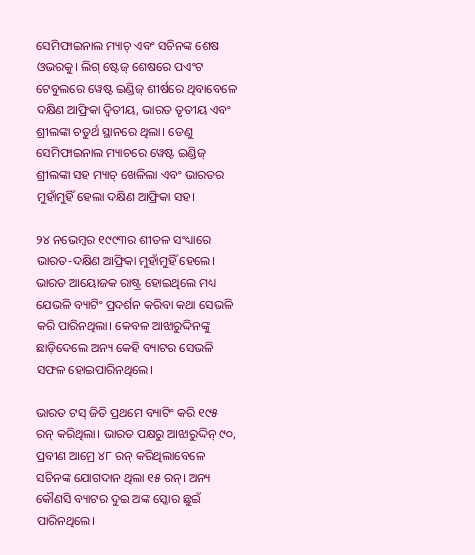ସେମିଫାଇନାଲ ମ୍ୟାଚ୍ ଏବଂ ସଚିନଙ୍କ ଶେଷ ଓଭରକୁ। ଲିଗ୍ ଷ୍ଟେଜ୍ ଶେଷରେ ପଏଂଟ ଟେବୁଲରେ ୱେଷ୍ଟ ଇଣ୍ଡିଜ୍ ଶୀର୍ଷରେ ଥିବାବେଳେ ଦକ୍ଷିଣ ଆଫ୍ରିକା ଦ୍ୱିତୀୟ, ଭାରତ ତୃତୀୟ ଏବଂ ଶ୍ରୀଲଙ୍କା ଚତୁର୍ଥ ସ୍ଥାନରେ ଥିଲା। ତେଣୁ ସେମିଫାଇନାଲ ମ୍ୟାଚରେ ୱେଷ୍ଟ ଇଣ୍ଡିଜ୍ ଶ୍ରୀଲଙ୍କା ସହ ମ୍ୟାଚ୍ ଖେଳିଲା ଏବଂ ଭାରତର ମୁହାଁମୁହିଁ ହେଲା ଦକ୍ଷିଣ ଆଫ୍ରିକା ସହ।

୨୪ ନଭେମ୍ବର ୧୯୯୩ର ଶୀତଳ ସଂଧ୍ୟାରେ ଭାରତ-ଦକ୍ଷିଣ ଆଫ୍ରିକା ମୁହାଁମୁହିଁ ହେଲେ। ଭାରତ ଆୟୋଜକ ରାଷ୍ଟ୍ର ହୋଇଥିଲେ ମଧ୍ୟ ଯେଭଳି ବ୍ୟାଟିଂ ପ୍ରଦର୍ଶନ କରିବା କଥା ସେଭଳି କରି ପାରିନଥିଲା। କେବଳ ଆଝାରୁଦ୍ଦିନଙ୍କୁ ଛାଡ଼ିଦେଲେ ଅନ୍ୟ କେହି ବ୍ୟାଟର ସେଭଳି ସଫଳ ହୋଇପାରିନଥିଲେ।

ଭାରତ ଟସ୍ ଜିତି ପ୍ରଥମେ ବ୍ୟାଟିଂ କରି ୧୯୫ ରନ୍ କରିଥିଲା। ଭାରତ ପକ୍ଷରୁ ଆଝାରୁଦ୍ଦିନ୍ ୯୦, ପ୍ରବୀଣ ଆମ୍ରେ ୪୮ ରନ୍ କରିଥିଲାବେଳେ ସଚିନଙ୍କ ଯୋଗଦାନ ଥିଲା ୧୫ ରନ୍। ଅନ୍ୟ କୌଣସି ବ୍ୟାଟର ଦୁଇ ଅଙ୍କ ସ୍କୋର ଛୁଇଁ ପାରିନଥିଲେ।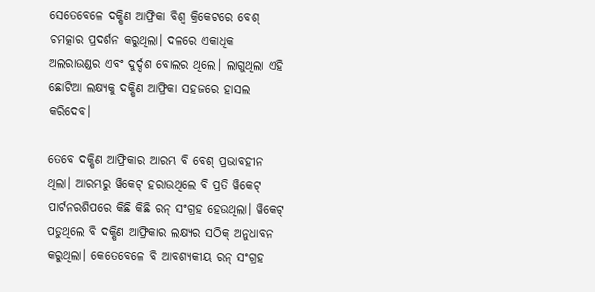ସେତେବେଳେ ଦକ୍ଷିଣ ଆଫ୍ରିକା ବିଶ୍ୱ କ୍ରିକେଟରେ ବେଶ୍ ଚମତ୍କାର ପ୍ରଦର୍ଶନ କରୁଥିଲା। ଦଳରେ ଏକାଧିକ ଅଲରାଉଣ୍ଡର ଏବଂ ଦୁର୍ଦ୍ଦଶ ବୋଲର ଥିଲେ। ଲାଗୁଥିଲା ଏହି ଛୋଟିଆ ଲକ୍ଷ୍ୟକୁ ଦକ୍ଷିଣ ଆଫ୍ରିକା ସହଜରେ ହାସଲ କରିଦେବ।

ତେବେ ଦକ୍ଷିଣ ଆଫ୍ରିକାର ଆରମ୍ଭ ବି ବେଶ୍ ପ୍ରଭାବହୀନ ଥିଲା। ଆରମ୍ଭରୁ ୱିକେଟ୍ ହରାଉଥିଲେ ବି ପ୍ରତି ୱିକେଟ୍ ପାର୍ଟନରଶିପରେ କିଛି କିଛି ରନ୍ ସଂଗ୍ରହ ହେଉଥିଲା। ୱିକେଟ୍ ପଡୁଥିଲେ ବି ଦକ୍ଷିଣ ଆଫ୍ରିକାର ଲକ୍ଷ୍ୟର ସଠିକ୍ ଅନୁଧାବନ କରୁଥିଲା। କେତେବେଳେ ବି ଆବଶ୍ୟକୀୟ ରନ୍ ସଂଗ୍ରହ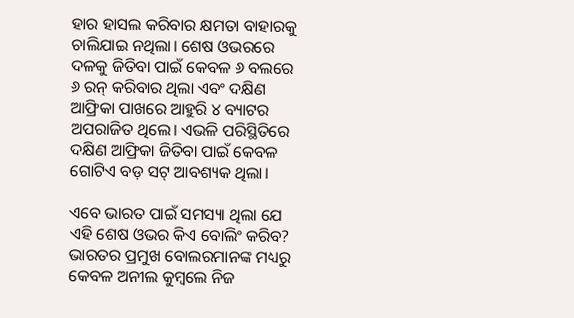ହାର ହାସଲ କରିବାର କ୍ଷମତା ବାହାରକୁ ଚାଲିଯାଇ ନଥିଲା। ଶେଷ ଓଭରରେ ଦଳକୁ ଜିତିବା ପାଇଁ କେବଳ ୬ ବଲରେ ୬ ରନ୍ କରିବାର ଥିଲା ଏବଂ ଦକ୍ଷିଣ ଆଫ୍ରିକା ପାଖରେ ଆହୁରି ୪ ବ୍ୟାଟର ଅପରାଜିତ ଥିଲେ। ଏଭଳି ପରିସ୍ଥିତିରେ ଦକ୍ଷିଣ ଆଫ୍ରିକା ଜିତିବା ପାଇଁ କେବଳ ଗୋଟିଏ ବଡ଼ ସଟ୍ ଆବଶ୍ୟକ ଥିଲା।

ଏବେ ଭାରତ ପାଇଁ ସମସ୍ୟା ଥିଲା ଯେ ଏହି ଶେଷ ଓଭର କିଏ ବୋଲିଂ କରିବ? ଭାରତର ପ୍ରମୁଖ ବୋଲରମାନଙ୍କ ମଧ୍ୟରୁ କେବଳ ଅନୀଲ କୁମ୍ବଲେ ନିଜ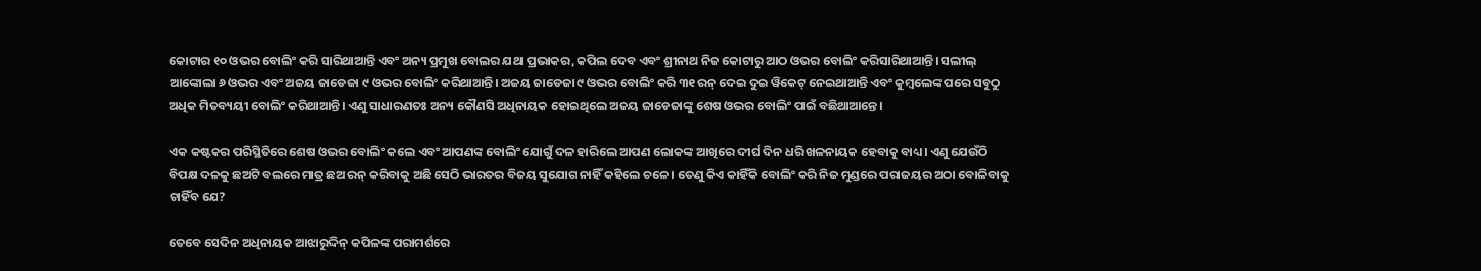କୋଟାର ୧୦ ଓଭର ବୋଲିଂ କରି ସାରିଥାଆନ୍ତି ଏବଂ ଅନ୍ୟ ପ୍ରମୁଖ ବୋଲର ଯଥା ପ୍ରଭାକର, କପିଲ ଦେବ ଏବଂ ଶ୍ରୀନାଥ ନିଜ କୋଟାରୁ ଆଠ ଓଭର ବୋଲିଂ କରିସାରିଥାଆନ୍ତି। ସଲୀଲ୍ ଆଙ୍କୋଲା ୬ ଓଭର ଏବଂ ଅଜୟ ଜାଡେଜା ୯ ଓଭର ବୋଲିଂ କରିଥାଆନ୍ତି। ଅଜୟ ଜାଡେଜା ୯ ଓଭର ବୋଲିଂ କରି ୩୧ ରନ୍ ଦେଇ ଦୁଇ ୱିକେଟ୍ ନେଇଥାଆନ୍ତି ଏବଂ କୁମ୍ବଲେଙ୍କ ପରେ ସବୁଠୁ ଅଧିକ ମିତବ୍ୟୟୀ ବୋଲିଂ କରିଥାଆନ୍ତି। ଏଣୁ ସାଧାରଣତଃ ଅନ୍ୟ କୌଣସି ଅଧିନାୟକ ହୋଇଥିଲେ ଅଜୟ ଜାଡେଜାଙ୍କୁ ଶେଷ ଓଭର ବୋଲିଂ ପାଇଁ ବଛିଥାଆନ୍ତେ।

ଏକ କଷ୍ଟକର ପରିସ୍ଥିତିରେ ଶେଷ ଓଭର ବୋଲିଂ କଲେ ଏବଂ ଆପଣଙ୍କ ବୋଲିଂ ଯୋଗୁଁ ଦଳ ହାରିଲେ ଆପଣ ଲୋକଙ୍କ ଆଖିରେ ଦୀର୍ଘ ଦିନ ଧରି ଖଳନାୟକ ହେବାକୁ ବାଧ୍ୟ। ଏଣୁ ଯେଉଁଠି ବିପକ୍ଷ ଦଳକୁ ଛଅଟି ବଲରେ ମାତ୍ର ଛଅ ରନ୍ କରିବାକୁ ଅଛି ସେଠି ଭାରତର ବିଜୟ ସୁଯୋଗ ନାହିଁ କହିଲେ ଚଳେ। ତେଣୁ କିଏ କାହିଁକି ବୋଲିଂ କରି ନିଜ ମୁଣ୍ଡରେ ପରାଜୟର ଅଠା ବୋଳିବାକୁ ଚାହିଁବ ଯେ?

ତେବେ ସେଦିନ ଅଧିନାୟକ ଆଝାରୁଦ୍ଦିନ୍ କପିଳଙ୍କ ପରାମର୍ଶରେ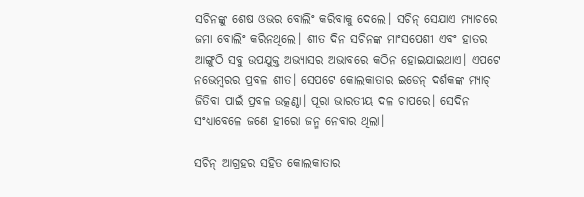ସଚିନଙ୍କୁ ଶେଷ ଓଭର ବୋଲିଂ କରିବାକୁ ଦେଲେ। ସଚିନ୍ ସେଯାଏ ମ୍ୟାଚରେ ଜମା ବୋଲିଂ କରିନଥିଲେ। ଶୀତ ଦିନ ସଚିନଙ୍କ ମାଂସପେଶୀ ଏବଂ ହାତର ଆଙ୍ଗୁଠି ସବୁ ଉପଯୁକ୍ତ ଅଭ୍ୟାସର ଅଭାବରେ କଠିନ ହୋଇଯାଇଥାଏ। ଏପଟେ ନଭେମ୍ବରର ପ୍ରବଳ ଶୀତ। ସେପଟେ କୋଲକାତାର ଇଡେନ୍ ଦର୍ଶକଙ୍କ ମ୍ୟାଚ୍ ଜିତିବା ପାଇଁ ପ୍ରବଳ ଉତ୍କଣ୍ଠା। ପୂରା ଭାରତୀୟ ଦଳ ଚାପରେ। ସେଦିନ ସଂଧ୍ୟାବେଳେ ଜଣେ ହୀରୋ ଜନ୍ମ ନେବାର ଥିଲା।

ସଚିନ୍ ଆଗ୍ରହର ସହିତ କୋଲକାତାର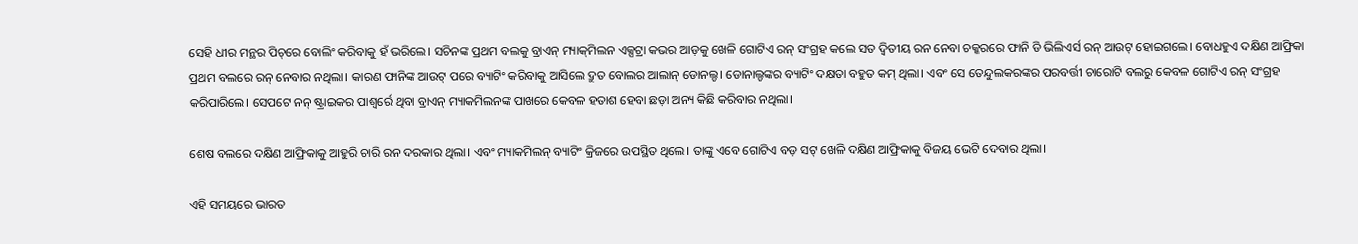ସେହି ଧୀର ମନ୍ଥର ପିଚ୍‌ରେ ବୋଲିଂ କରିବାକୁ ହଁ ଭରିଲେ। ସଚିନଙ୍କ ପ୍ରଥମ ବଲକୁ ବ୍ରାଏନ୍ ମ୍ୟାକ୍‌ମିଲନ ଏକ୍ସଟ୍ରା କଭର ଆଡ଼କୁ ଖେଳି ଗୋଟିଏ ରନ୍ ସଂଗ୍ରହ କଲେ ସତ ଦ୍ୱିତୀୟ ରନ ନେବା ଚକ୍କରରେ ଫାନି ଡି ଭିଲିଏର୍ସ ରନ୍ ଆଉଟ୍ ହୋଇଗଲେ। ବୋଧହୁଏ ଦକ୍ଷିଣ ଆଫ୍ରିକା ପ୍ରଥମ ବଲରେ ରନ୍ ନେବାର ନଥିଲା। କାରଣ ଫାନିଙ୍କ ଆଉଟ୍ ପରେ ବ୍ୟାଟିଂ କରିବାକୁ ଆସିଲେ ଦ୍ରୁତ ବୋଲର ଆଲାନ୍ ଡୋନଲ୍ଡ। ଡୋନାଲ୍ଡଙ୍କର ବ୍ୟାଟିଂ ଦକ୍ଷତା ବହୁତ କମ୍ ଥିଲା। ଏବଂ ସେ ତେନ୍ଦୁଲକରଙ୍କର ପରବର୍ତ୍ତୀ ଚାରୋଟି ବଲରୁ କେବଳ ଗୋଟିଏ ରନ୍ ସଂଗ୍ରହ କରିପାରିଲେ। ସେପଟେ ନନ୍ ଷ୍ଟ୍ରାଇକର ପାଶ୍ୱର୍ରେ ଥିବା ବ୍ରାଏନ୍ ମ୍ୟାକମିଲନଙ୍କ ପାଖରେ କେବଳ ହତାଶ ହେବା ଛଡ଼ା ଅନ୍ୟ କିଛି କରିବାର ନଥିଲା।

ଶେଷ ବଲରେ ଦକ୍ଷିଣ ଆଫ୍ରିକାକୁ ଆହୁରି ଚାରି ରନ ଦରକାର ଥିଲା। ଏବଂ ମ୍ୟାକମିଲନ୍ ବ୍ୟାଟିଂ କ୍ରିଜରେ ଉପସ୍ଥିତ ଥିଲେ। ତାଙ୍କୁ ଏବେ ଗୋଟିଏ ବଡ଼ ସଟ୍ ଖେଳି ଦକ୍ଷିଣ ଆଫ୍ରିକାକୁ ବିଜୟ ଭେଟି ଦେବାର ଥିଲା।

ଏହି ସମୟରେ ଭାରତ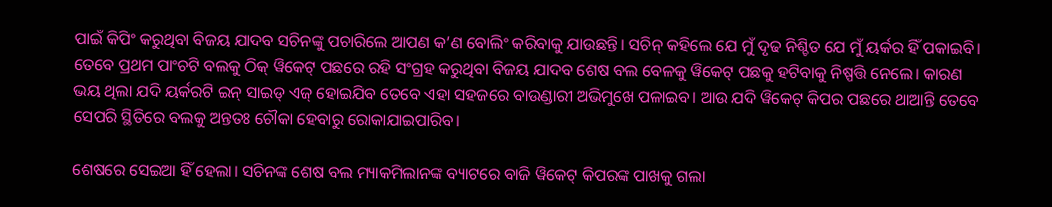ପାଇଁ କିପିଂ କରୁଥିବା ବିଜୟ ଯାଦବ ସଚିନଙ୍କୁ ପଚାରିଲେ ଆପଣ କ’ଣ ବୋଲିଂ କରିବାକୁ ଯାଉଛନ୍ତି। ସଚିନ୍ କହିଲେ ଯେ ମୁଁ ଦୃଢ ନିଶ୍ଚିତ ଯେ ମୁଁ ୟର୍କର ହିଁ ପକାଇବି। ତେବେ ପ୍ରଥମ ପାଂଚଟି ବଲକୁ ଠିକ୍ ୱିକେଟ୍ ପଛରେ ରହି ସଂଗ୍ରହ କରୁଥିବା ବିଜୟ ଯାଦବ ଶେଷ ବଲ ବେଳକୁ ୱିକେଟ୍ ପଛକୁ ହଟିବାକୁ ନିଷ୍ପତ୍ତି ନେଲେ। କାରଣ ଭୟ ଥିଲା ଯଦି ୟର୍କରଟି ଇନ୍ ସାଇଡ୍ ଏଜ୍ ହୋଇଯିବ ତେବେ ଏହା ସହଜରେ ବାଉଣ୍ଡାରୀ ଅଭିମୁଖେ ପଳାଇବ। ଆଉ ଯଦି ୱିକେଟ୍ କିପର ପଛରେ ଥାଆନ୍ତି ତେବେ ସେପରି ସ୍ଥିତିରେ ବଲକୁ ଅନ୍ତତଃ ଚୌକା ହେବାରୁ ରୋକାଯାଇପାରିବ।

ଶେଷରେ ସେଇଆ ହିଁ ହେଲା। ସଚିନଙ୍କ ଶେଷ ବଲ ମ୍ୟାକମିଲାନଙ୍କ ବ୍ୟାଟରେ ବାଜି ୱିକେଟ୍ କିପରଙ୍କ ପାଖକୁ ଗଲା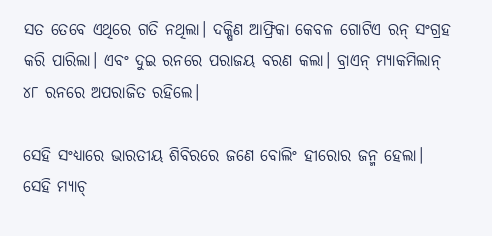ସତ ତେବେ ଏଥିରେ ଗତି ନଥିଲା। ଦକ୍ଷିଣ ଆଫ୍ରିକା କେବଳ ଗୋଟିଏ ରନ୍ ସଂଗ୍ରହ କରି ପାରିଲା। ଏବଂ ଦୁଇ ରନରେ ପରାଜୟ ବରଣ କଲା। ବ୍ରାଏନ୍ ମ୍ୟାକମିଲାନ୍ ୪୮ ରନରେ ଅପରାଜିତ ରହିଲେ।

ସେହି ସଂଧ୍ୟାରେ ଭାରତୀୟ ଶିବିରରେ ଜଣେ ବୋଲିଂ ହୀରୋର ଜନ୍ମ ହେଲା। ସେହି ମ୍ୟାଚ୍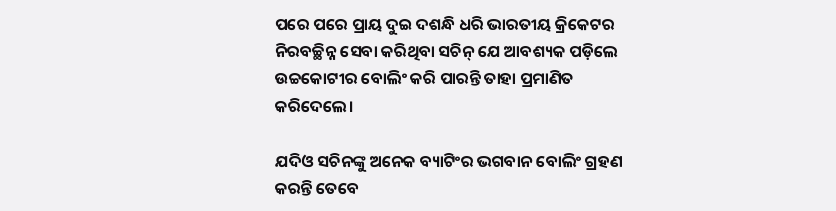ପରେ ପରେ ପ୍ରାୟ ଦୁଇ ଦଶନ୍ଧି ଧରି ଭାରତୀୟ କ୍ରିକେଟର ନିରବଚ୍ଛିନ୍ନ ସେବା କରିଥିବା ସଚିନ୍ ଯେ ଆବଶ୍ୟକ ପଡ଼ିଲେ ଉଚ୍ଚକୋଟୀର ବୋଲିଂ କରି ପାରନ୍ତି ତାହା ପ୍ରମାଣିତ କରିଦେଲେ।

ଯଦିଓ ସଚିନଙ୍କୁ ଅନେକ ବ୍ୟାଟିଂର ଭଗବାନ ବୋଲିଂ ଗ୍ରହଣ କରନ୍ତି ତେବେ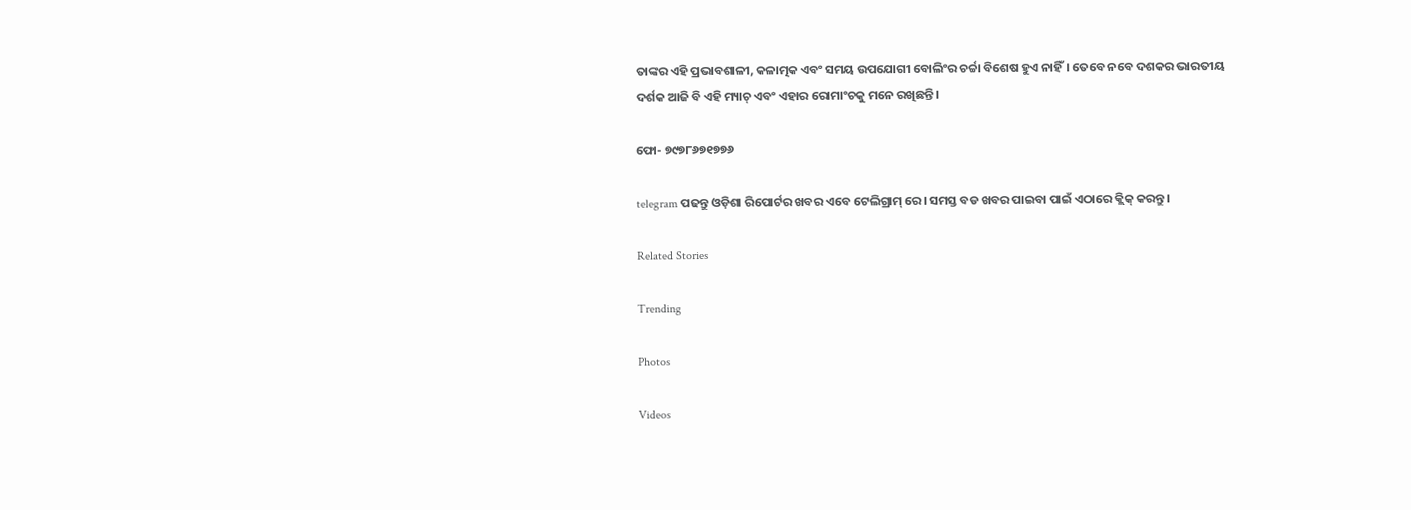ତାଙ୍କର ଏହି ପ୍ରଭାବଶାଳୀ, କଳାତ୍ମକ ଏବଂ ସମୟ ଉପଯୋଗୀ ବୋଲିଂର ଚର୍ଚ୍ଚା ବିଶେଷ ହୁଏ ନାହିଁ। ତେବେ ନବେ ଦଶକର ଭାରତୀୟ ଦର୍ଶକ ଆଜି ବି ଏହି ମ୍ୟାଚ୍ ଏବଂ ଏହାର ରୋମାଂଚକୁ ମନେ ରଖିଛନ୍ତି।

ଫୋ- ୭୯୭୮୬୭୧୭୭୬

telegram ପଢନ୍ତୁ ଓଡ଼ିଶା ରିପୋର୍ଟର ଖବର ଏବେ ଟେଲିଗ୍ରାମ୍ ରେ। ସମସ୍ତ ବଡ ଖବର ପାଇବା ପାଇଁ ଏଠାରେ କ୍ଲିକ୍ କରନ୍ତୁ।

Related Stories

Trending

Photos

Videos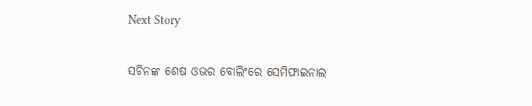Next Story

ସଚିନଙ୍କ ଶେଷ ଓଭର ବୋଲିଂରେ ସେମିଫାଇନାଲ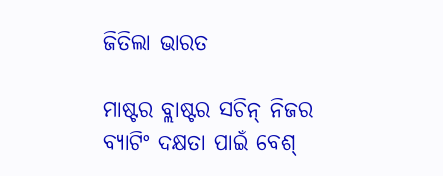ଜିତିଲା ଭାରତ

ମାଷ୍ଟର ବ୍ଲାଷ୍ଟର ସଚିନ୍‌ ନିଜର ବ୍ୟାଟିଂ ଦକ୍ଷତା ପାଇଁ ବେଶ୍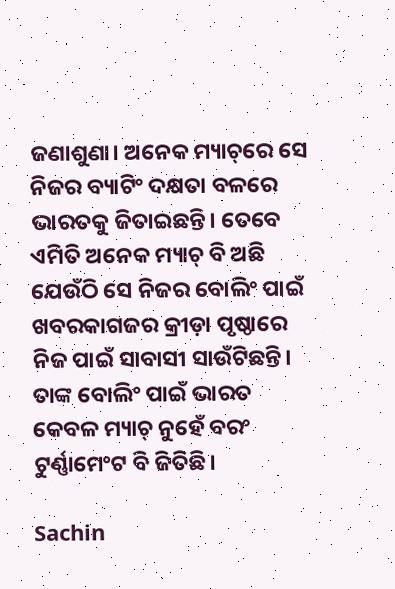ଜଣାଶୁଣା। ଅନେକ ମ୍ୟାଚ୍‌ରେ ସେ ନିଜର ବ୍ୟାଟିଂ ଦକ୍ଷତା ବଳରେ ଭାରତକୁ ଜିତାଇଛନ୍ତି। ତେବେ ଏମିତି ଅନେକ ମ୍ୟାଚ୍ ବି ଅଛି ଯେଉଁଠି ସେ ନିଜର ବୋଲିଂ ପାଇଁ ଖବରକାଗଜର କ୍ରୀଡ଼ା ପୃଷ୍ଠାରେ ନିଜ ପାଇଁ ସାବାସୀ ସାଉଁଟିଛନ୍ତି। ତାଙ୍କ ବୋଲିଂ ପାଇଁ ଭାରତ କେବଳ ମ୍ୟାଚ୍ ନୁହେଁ ବରଂ ଟୁର୍ଣ୍ଣାମେଂଟ ବି ଜିତିଛି।

Sachin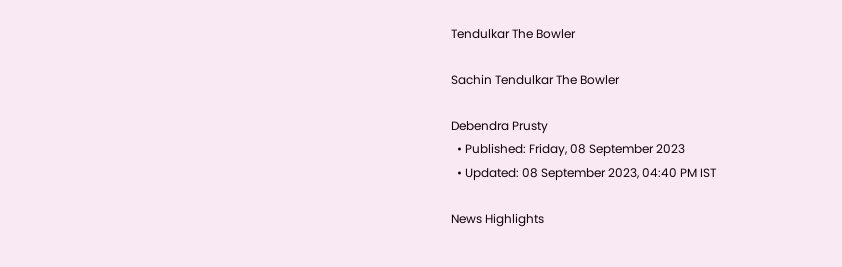Tendulkar The Bowler

Sachin Tendulkar The Bowler

Debendra Prusty
  • Published: Friday, 08 September 2023
  • Updated: 08 September 2023, 04:40 PM IST

News Highlights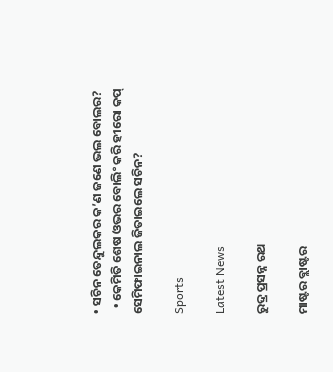• ସଚିନ ତେନ୍ଦୁଲକର କ’ଣ ଜଣେ ଭଲ ବୋଲର?
  • କେମିତି ଶେଷ ଓଭର ବୋଲିଂ କରି ହୀରୋ କପ୍‌ ସେମିଫାଇନାଲ ଜିତାଇଲେ ସଚିନ?

Sports

Latest News

ରୁଦ୍ର ପ୍ରସନ୍ନ ରଥ

ମାଷ୍ଟର ବ୍ଲାଷ୍ଟର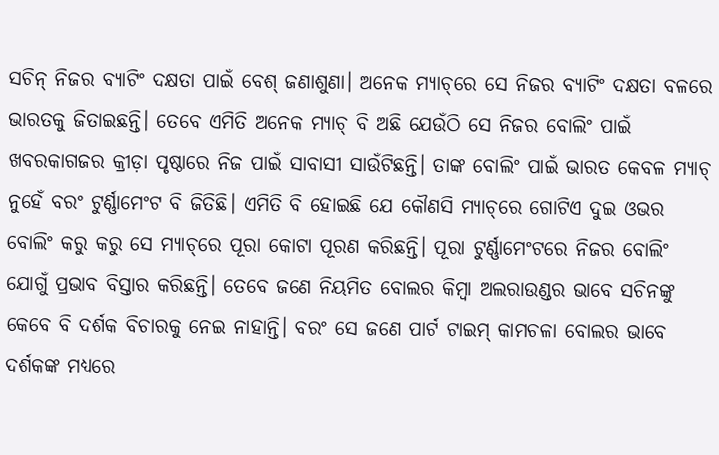ସଚିନ୍‌ ନିଜର ବ୍ୟାଟିଂ ଦକ୍ଷତା ପାଇଁ ବେଶ୍ ଜଣାଶୁଣା। ଅନେକ ମ୍ୟାଚ୍‌ରେ ସେ ନିଜର ବ୍ୟାଟିଂ ଦକ୍ଷତା ବଳରେ ଭାରତକୁ ଜିତାଇଛନ୍ତି। ତେବେ ଏମିତି ଅନେକ ମ୍ୟାଚ୍ ବି ଅଛି ଯେଉଁଠି ସେ ନିଜର ବୋଲିଂ ପାଇଁ ଖବରକାଗଜର କ୍ରୀଡ଼ା ପୃଷ୍ଠାରେ ନିଜ ପାଇଁ ସାବାସୀ ସାଉଁଟିଛନ୍ତି। ତାଙ୍କ ବୋଲିଂ ପାଇଁ ଭାରତ କେବଳ ମ୍ୟାଚ୍ ନୁହେଁ ବରଂ ଟୁର୍ଣ୍ଣାମେଂଟ ବି ଜିତିଛି। ଏମିତି ବି ହୋଇଛି ଯେ କୌଣସି ମ୍ୟାଚ୍‌ରେ ଗୋଟିଏ ଦୁଇ ଓଭର ବୋଲିଂ କରୁ କରୁ ସେ ମ୍ୟାଚ୍‌ରେ ପୂରା କୋଟା ପୂରଣ କରିଛନ୍ତି। ପୂରା ଟୁର୍ଣ୍ଣାମେଂଟରେ ନିଜର ବୋଲିଂ ଯୋଗୁଁ ପ୍ରଭାବ ବିସ୍ତାର କରିଛନ୍ତି। ତେବେ ଜଣେ ନିୟମିତ ବୋଲର କିମ୍ବା ଅଲରାଉଣ୍ଡର ଭାବେ ସଚିନଙ୍କୁ କେବେ ବି ଦର୍ଶକ ବିଚାରକୁ ନେଇ ନାହାନ୍ତି। ବରଂ ସେ ଜଣେ ପାର୍ଟ ଟାଇମ୍ କାମଚଳା ବୋଲର ଭାବେ ଦର୍ଶକଙ୍କ ମଧ୍ୟରେ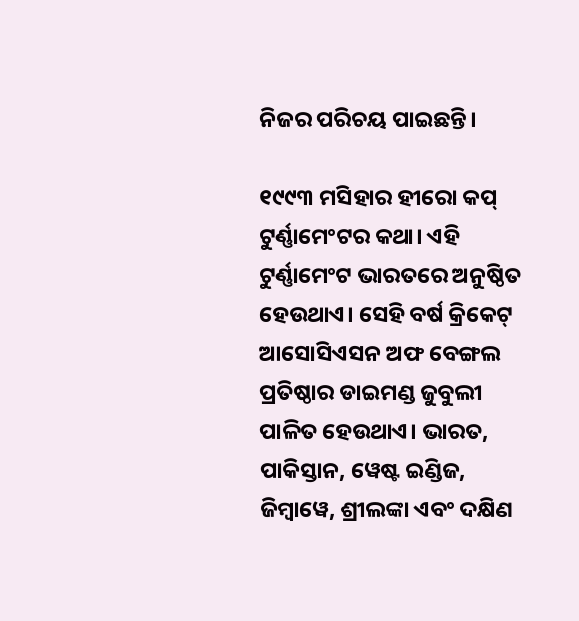ନିଜର ପରିଚୟ ପାଇଛନ୍ତି।

୧୯୯୩ ମସିହାର ହୀରୋ କପ୍ ଟୁର୍ଣ୍ଣାମେଂଟର କଥା। ଏହି ଟୁର୍ଣ୍ଣାମେଂଟ ଭାରତରେ ଅନୁଷ୍ଠିତ ହେଉଥାଏ। ସେହି ବର୍ଷ କ୍ରିକେଟ୍ ଆସୋସିଏସନ ଅଫ ବେଙ୍ଗଲ ପ୍ରତିଷ୍ଠାର ଡାଇମଣ୍ଡ ଜୁବୁଲୀ ପାଳିତ ହେଉଥାଏ। ଭାରତ, ପାକିସ୍ତାନ, ୱେଷ୍ଟ ଇଣ୍ଡିଜ, ଜିମ୍ବାୱେ, ଶ୍ରୀଲଙ୍କା ଏବଂ ଦକ୍ଷିଣ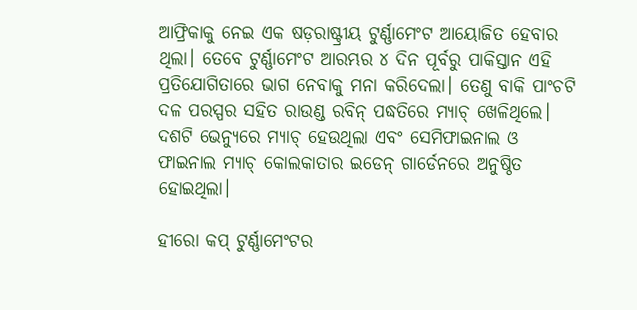ଆଫ୍ରିକାକୁ ନେଇ ଏକ ଷଡ଼ରାଷ୍ଟ୍ରୀୟ ଟୁର୍ଣ୍ଣାମେଂଟ ଆୟୋଜିତ ହେବାର ଥିଲା। ତେବେ ଟୁର୍ଣ୍ଣାମେଂଟ ଆରମ୍ଭର ୪ ଦିନ ପୂର୍ବରୁ ପାକିସ୍ତାନ ଏହି ପ୍ରତିଯୋଗିତାରେ ଭାଗ ନେବାକୁ ମନା କରିଦେଲା। ତେଣୁ ବାକି ପାଂଚଟି ଦଳ ପରସ୍ପର ସହିତ ରାଉଣ୍ଡ ରବିନ୍ ପଦ୍ଧତିରେ ମ୍ୟାଚ୍ ଖେଳିଥିଲେ। ଦଶଟି ଭେନ୍ୟୁରେ ମ୍ୟାଚ୍ ହେଉଥିଲା ଏବଂ ସେମିଫାଇନାଲ ଓ ଫାଇନାଲ ମ୍ୟାଚ୍ କୋଲକାତାର ଇଡେନ୍ ଗାର୍ଡେନରେ ଅନୁଷ୍ଠିତ ହୋଇଥିଲା।

ହୀରୋ କପ୍ ଟୁର୍ଣ୍ଣାମେଂଟର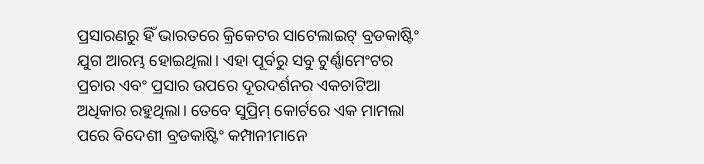ପ୍ରସାରଣରୁ ହିଁ ଭାରତରେ କ୍ରିକେଟର ସାଟେଲାଇଟ୍ ବ୍ରଡକାଷ୍ଟିଂ ଯୁଗ ଆରମ୍ଭ ହୋଇଥିଲା। ଏହା ପୂର୍ବରୁ ସବୁ ଟୁର୍ଣ୍ଣାମେଂଟର ପ୍ରଚାର ଏବଂ ପ୍ରସାର ଉପରେ ଦୂରଦର୍ଶନର ଏକଚାଟିଆ ଅଧିକାର ରହୁଥିଲା। ତେବେ ସୁପ୍ରିମ୍ କୋର୍ଟରେ ଏକ ମାମଲା ପରେ ବିଦେଶୀ ବ୍ରଡକାଷ୍ଟିଂ କମ୍ପାନୀମାନେ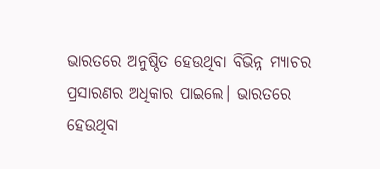ଭାରତରେ ଅନୁଷ୍ଠିତ ହେଉଥିବା ବିଭିନ୍ନ ମ୍ୟାଚର ପ୍ରସାରଣର ଅଧିକାର ପାଇଲେ। ଭାରତରେ ହେଉଥିବା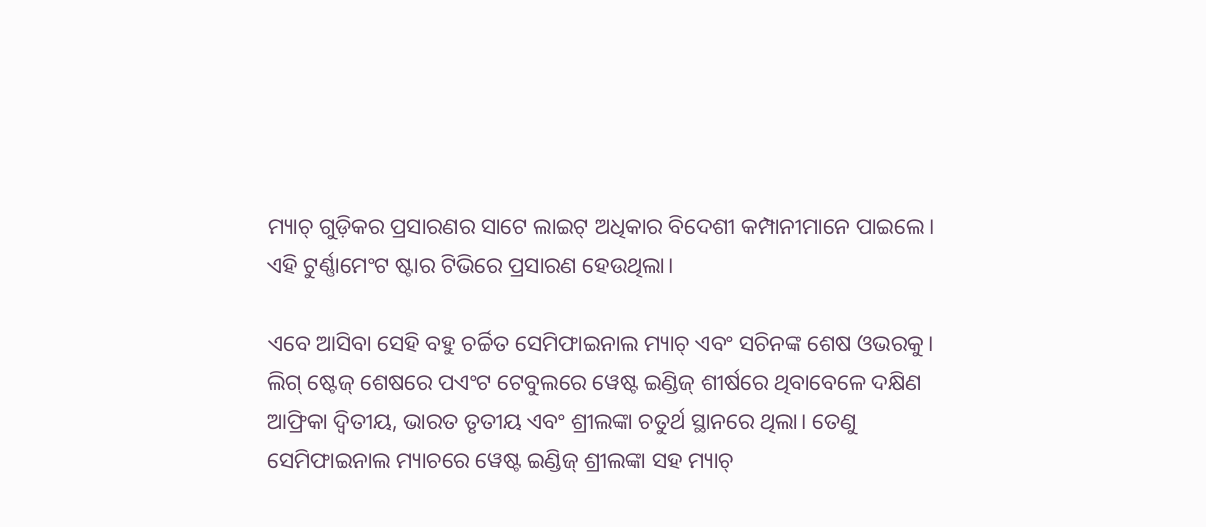ମ୍ୟାଚ୍ ଗୁଡ଼ିକର ପ୍ରସାରଣର ସାଟେ ଲାଇଟ୍ ଅଧିକାର ବିଦେଶୀ କମ୍ପାନୀମାନେ ପାଇଲେ। ଏହି ଟୁର୍ଣ୍ଣାମେଂଟ ଷ୍ଟାର ଟିଭିରେ ପ୍ରସାରଣ ହେଉଥିଲା।

ଏବେ ଆସିବା ସେହି ବହୁ ଚର୍ଚ୍ଚିତ ସେମିଫାଇନାଲ ମ୍ୟାଚ୍ ଏବଂ ସଚିନଙ୍କ ଶେଷ ଓଭରକୁ। ଲିଗ୍ ଷ୍ଟେଜ୍ ଶେଷରେ ପଏଂଟ ଟେବୁଲରେ ୱେଷ୍ଟ ଇଣ୍ଡିଜ୍ ଶୀର୍ଷରେ ଥିବାବେଳେ ଦକ୍ଷିଣ ଆଫ୍ରିକା ଦ୍ୱିତୀୟ, ଭାରତ ତୃତୀୟ ଏବଂ ଶ୍ରୀଲଙ୍କା ଚତୁର୍ଥ ସ୍ଥାନରେ ଥିଲା। ତେଣୁ ସେମିଫାଇନାଲ ମ୍ୟାଚରେ ୱେଷ୍ଟ ଇଣ୍ଡିଜ୍ ଶ୍ରୀଲଙ୍କା ସହ ମ୍ୟାଚ୍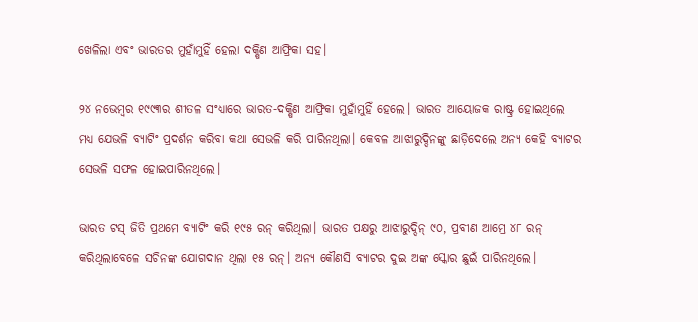ଖେଳିଲା ଏବଂ ଭାରତର ମୁହାଁମୁହିଁ ହେଲା ଦକ୍ଷିଣ ଆଫ୍ରିକା ସହ।

୨୪ ନଭେମ୍ବର ୧୯୯୩ର ଶୀତଳ ସଂଧ୍ୟାରେ ଭାରତ-ଦକ୍ଷିଣ ଆଫ୍ରିକା ମୁହାଁମୁହିଁ ହେଲେ। ଭାରତ ଆୟୋଜକ ରାଷ୍ଟ୍ର ହୋଇଥିଲେ ମଧ୍ୟ ଯେଭଳି ବ୍ୟାଟିଂ ପ୍ରଦର୍ଶନ କରିବା କଥା ସେଭଳି କରି ପାରିନଥିଲା। କେବଳ ଆଝାରୁଦ୍ଦିନଙ୍କୁ ଛାଡ଼ିଦେଲେ ଅନ୍ୟ କେହି ବ୍ୟାଟର ସେଭଳି ସଫଳ ହୋଇପାରିନଥିଲେ।

ଭାରତ ଟସ୍ ଜିତି ପ୍ରଥମେ ବ୍ୟାଟିଂ କରି ୧୯୫ ରନ୍ କରିଥିଲା। ଭାରତ ପକ୍ଷରୁ ଆଝାରୁଦ୍ଦିନ୍ ୯୦, ପ୍ରବୀଣ ଆମ୍ରେ ୪୮ ରନ୍ କରିଥିଲାବେଳେ ସଚିନଙ୍କ ଯୋଗଦାନ ଥିଲା ୧୫ ରନ୍। ଅନ୍ୟ କୌଣସି ବ୍ୟାଟର ଦୁଇ ଅଙ୍କ ସ୍କୋର ଛୁଇଁ ପାରିନଥିଲେ।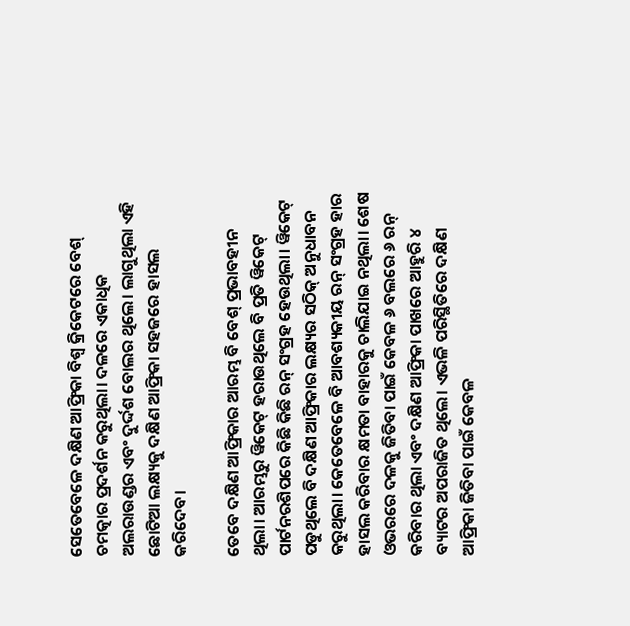ସେତେବେଳେ ଦକ୍ଷିଣ ଆଫ୍ରିକା ବିଶ୍ୱ କ୍ରିକେଟରେ ବେଶ୍ ଚମତ୍କାର ପ୍ରଦର୍ଶନ କରୁଥିଲା। ଦଳରେ ଏକାଧିକ ଅଲରାଉଣ୍ଡର ଏବଂ ଦୁର୍ଦ୍ଦଶ ବୋଲର ଥିଲେ। ଲାଗୁଥିଲା ଏହି ଛୋଟିଆ ଲକ୍ଷ୍ୟକୁ ଦକ୍ଷିଣ ଆଫ୍ରିକା ସହଜରେ ହାସଲ କରିଦେବ।

ତେବେ ଦକ୍ଷିଣ ଆଫ୍ରିକାର ଆରମ୍ଭ ବି ବେଶ୍ ପ୍ରଭାବହୀନ ଥିଲା। ଆରମ୍ଭରୁ ୱିକେଟ୍ ହରାଉଥିଲେ ବି ପ୍ରତି ୱିକେଟ୍ ପାର୍ଟନରଶିପରେ କିଛି କିଛି ରନ୍ ସଂଗ୍ରହ ହେଉଥିଲା। ୱିକେଟ୍ ପଡୁଥିଲେ ବି ଦକ୍ଷିଣ ଆଫ୍ରିକାର ଲକ୍ଷ୍ୟର ସଠିକ୍ ଅନୁଧାବନ କରୁଥିଲା। କେତେବେଳେ ବି ଆବଶ୍ୟକୀୟ ରନ୍ ସଂଗ୍ରହ ହାର ହାସଲ କରିବାର କ୍ଷମତା ବାହାରକୁ ଚାଲିଯାଇ ନଥିଲା। ଶେଷ ଓଭରରେ ଦଳକୁ ଜିତିବା ପାଇଁ କେବଳ ୬ ବଲରେ ୬ ରନ୍ କରିବାର ଥିଲା ଏବଂ ଦକ୍ଷିଣ ଆଫ୍ରିକା ପାଖରେ ଆହୁରି ୪ ବ୍ୟାଟର ଅପରାଜିତ ଥିଲେ। ଏଭଳି ପରିସ୍ଥିତିରେ ଦକ୍ଷିଣ ଆଫ୍ରିକା ଜିତିବା ପାଇଁ କେବଳ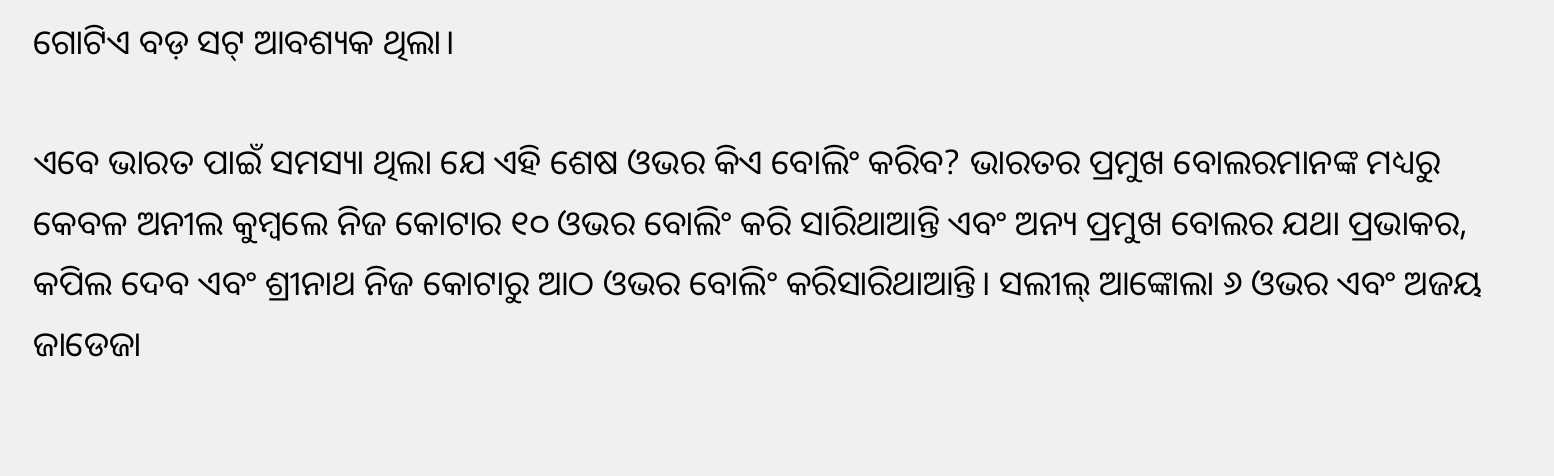ଗୋଟିଏ ବଡ଼ ସଟ୍ ଆବଶ୍ୟକ ଥିଲା।

ଏବେ ଭାରତ ପାଇଁ ସମସ୍ୟା ଥିଲା ଯେ ଏହି ଶେଷ ଓଭର କିଏ ବୋଲିଂ କରିବ? ଭାରତର ପ୍ରମୁଖ ବୋଲରମାନଙ୍କ ମଧ୍ୟରୁ କେବଳ ଅନୀଲ କୁମ୍ବଲେ ନିଜ କୋଟାର ୧୦ ଓଭର ବୋଲିଂ କରି ସାରିଥାଆନ୍ତି ଏବଂ ଅନ୍ୟ ପ୍ରମୁଖ ବୋଲର ଯଥା ପ୍ରଭାକର, କପିଲ ଦେବ ଏବଂ ଶ୍ରୀନାଥ ନିଜ କୋଟାରୁ ଆଠ ଓଭର ବୋଲିଂ କରିସାରିଥାଆନ୍ତି। ସଲୀଲ୍ ଆଙ୍କୋଲା ୬ ଓଭର ଏବଂ ଅଜୟ ଜାଡେଜା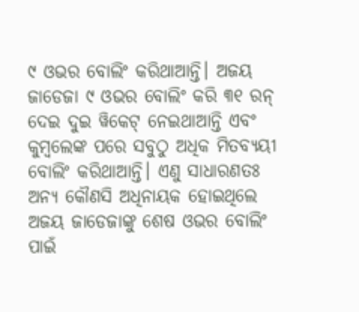୯ ଓଭର ବୋଲିଂ କରିଥାଆନ୍ତି। ଅଜୟ ଜାଡେଜା ୯ ଓଭର ବୋଲିଂ କରି ୩୧ ରନ୍ ଦେଇ ଦୁଇ ୱିକେଟ୍ ନେଇଥାଆନ୍ତି ଏବଂ କୁମ୍ବଲେଙ୍କ ପରେ ସବୁଠୁ ଅଧିକ ମିତବ୍ୟୟୀ ବୋଲିଂ କରିଥାଆନ୍ତି। ଏଣୁ ସାଧାରଣତଃ ଅନ୍ୟ କୌଣସି ଅଧିନାୟକ ହୋଇଥିଲେ ଅଜୟ ଜାଡେଜାଙ୍କୁ ଶେଷ ଓଭର ବୋଲିଂ ପାଇଁ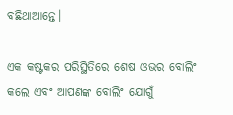ବଛିଥାଆନ୍ତେ।

ଏକ କଷ୍ଟକର ପରିସ୍ଥିତିରେ ଶେଷ ଓଭର ବୋଲିଂ କଲେ ଏବଂ ଆପଣଙ୍କ ବୋଲିଂ ଯୋଗୁଁ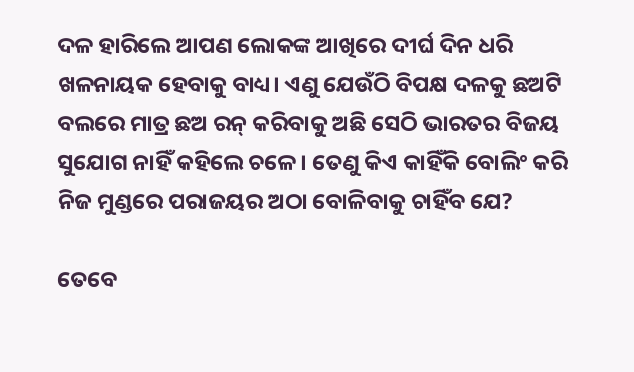ଦଳ ହାରିଲେ ଆପଣ ଲୋକଙ୍କ ଆଖିରେ ଦୀର୍ଘ ଦିନ ଧରି ଖଳନାୟକ ହେବାକୁ ବାଧ୍ୟ। ଏଣୁ ଯେଉଁଠି ବିପକ୍ଷ ଦଳକୁ ଛଅଟି ବଲରେ ମାତ୍ର ଛଅ ରନ୍ କରିବାକୁ ଅଛି ସେଠି ଭାରତର ବିଜୟ ସୁଯୋଗ ନାହିଁ କହିଲେ ଚଳେ। ତେଣୁ କିଏ କାହିଁକି ବୋଲିଂ କରି ନିଜ ମୁଣ୍ଡରେ ପରାଜୟର ଅଠା ବୋଳିବାକୁ ଚାହିଁବ ଯେ?

ତେବେ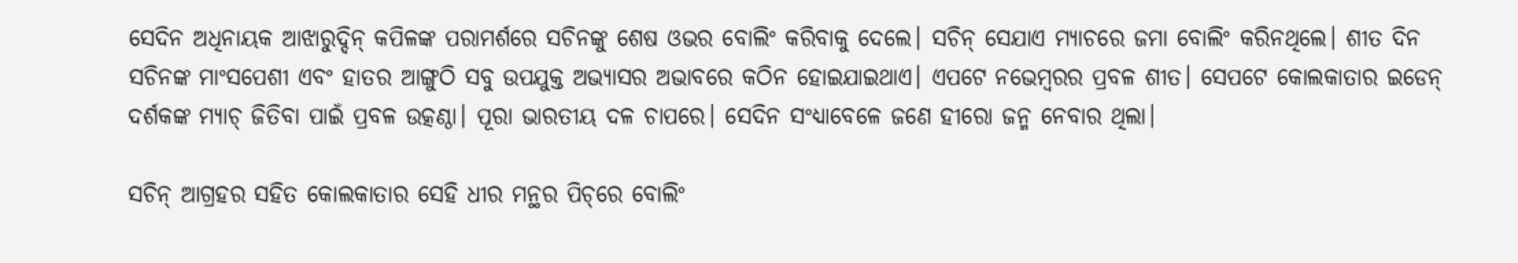ସେଦିନ ଅଧିନାୟକ ଆଝାରୁଦ୍ଦିନ୍ କପିଳଙ୍କ ପରାମର୍ଶରେ ସଚିନଙ୍କୁ ଶେଷ ଓଭର ବୋଲିଂ କରିବାକୁ ଦେଲେ। ସଚିନ୍ ସେଯାଏ ମ୍ୟାଚରେ ଜମା ବୋଲିଂ କରିନଥିଲେ। ଶୀତ ଦିନ ସଚିନଙ୍କ ମାଂସପେଶୀ ଏବଂ ହାତର ଆଙ୍ଗୁଠି ସବୁ ଉପଯୁକ୍ତ ଅଭ୍ୟାସର ଅଭାବରେ କଠିନ ହୋଇଯାଇଥାଏ। ଏପଟେ ନଭେମ୍ବରର ପ୍ରବଳ ଶୀତ। ସେପଟେ କୋଲକାତାର ଇଡେନ୍ ଦର୍ଶକଙ୍କ ମ୍ୟାଚ୍ ଜିତିବା ପାଇଁ ପ୍ରବଳ ଉତ୍କଣ୍ଠା। ପୂରା ଭାରତୀୟ ଦଳ ଚାପରେ। ସେଦିନ ସଂଧ୍ୟାବେଳେ ଜଣେ ହୀରୋ ଜନ୍ମ ନେବାର ଥିଲା।

ସଚିନ୍ ଆଗ୍ରହର ସହିତ କୋଲକାତାର ସେହି ଧୀର ମନ୍ଥର ପିଚ୍‌ରେ ବୋଲିଂ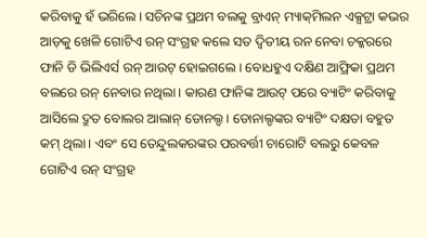କରିବାକୁ ହଁ ଭରିଲେ। ସଚିନଙ୍କ ପ୍ରଥମ ବଲକୁ ବ୍ରାଏନ୍ ମ୍ୟାକ୍‌ମିଲନ ଏକ୍ସଟ୍ରା କଭର ଆଡ଼କୁ ଖେଳି ଗୋଟିଏ ରନ୍ ସଂଗ୍ରହ କଲେ ସତ ଦ୍ୱିତୀୟ ରନ ନେବା ଚକ୍କରରେ ଫାନି ଡି ଭିଲିଏର୍ସ ରନ୍ ଆଉଟ୍ ହୋଇଗଲେ। ବୋଧହୁଏ ଦକ୍ଷିଣ ଆଫ୍ରିକା ପ୍ରଥମ ବଲରେ ରନ୍ ନେବାର ନଥିଲା। କାରଣ ଫାନିଙ୍କ ଆଉଟ୍ ପରେ ବ୍ୟାଟିଂ କରିବାକୁ ଆସିଲେ ଦ୍ରୁତ ବୋଲର ଆଲାନ୍ ଡୋନଲ୍ଡ। ଡୋନାଲ୍ଡଙ୍କର ବ୍ୟାଟିଂ ଦକ୍ଷତା ବହୁତ କମ୍ ଥିଲା। ଏବଂ ସେ ତେନ୍ଦୁଲକରଙ୍କର ପରବର୍ତ୍ତୀ ଚାରୋଟି ବଲରୁ କେବଳ ଗୋଟିଏ ରନ୍ ସଂଗ୍ରହ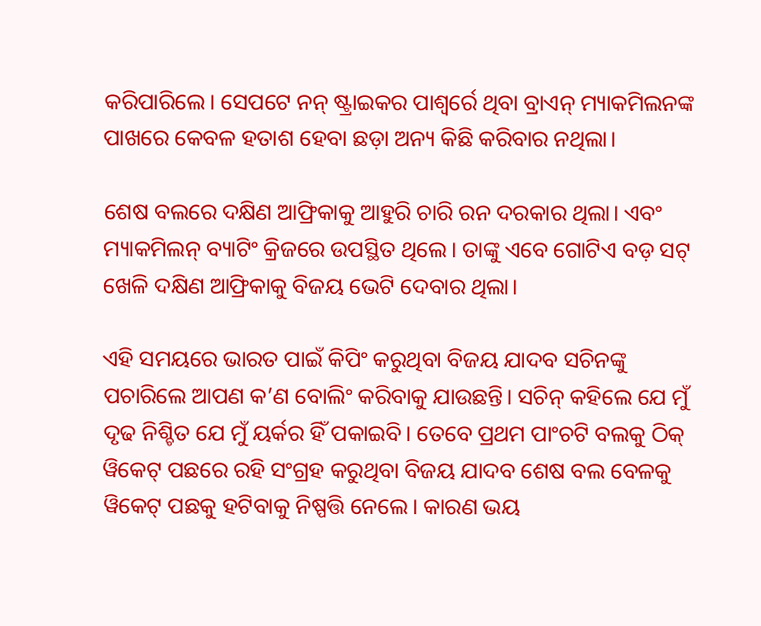କରିପାରିଲେ। ସେପଟେ ନନ୍ ଷ୍ଟ୍ରାଇକର ପାଶ୍ୱର୍ରେ ଥିବା ବ୍ରାଏନ୍ ମ୍ୟାକମିଲନଙ୍କ ପାଖରେ କେବଳ ହତାଶ ହେବା ଛଡ଼ା ଅନ୍ୟ କିଛି କରିବାର ନଥିଲା।

ଶେଷ ବଲରେ ଦକ୍ଷିଣ ଆଫ୍ରିକାକୁ ଆହୁରି ଚାରି ରନ ଦରକାର ଥିଲା। ଏବଂ ମ୍ୟାକମିଲନ୍ ବ୍ୟାଟିଂ କ୍ରିଜରେ ଉପସ୍ଥିତ ଥିଲେ। ତାଙ୍କୁ ଏବେ ଗୋଟିଏ ବଡ଼ ସଟ୍ ଖେଳି ଦକ୍ଷିଣ ଆଫ୍ରିକାକୁ ବିଜୟ ଭେଟି ଦେବାର ଥିଲା।

ଏହି ସମୟରେ ଭାରତ ପାଇଁ କିପିଂ କରୁଥିବା ବିଜୟ ଯାଦବ ସଚିନଙ୍କୁ ପଚାରିଲେ ଆପଣ କ’ଣ ବୋଲିଂ କରିବାକୁ ଯାଉଛନ୍ତି। ସଚିନ୍ କହିଲେ ଯେ ମୁଁ ଦୃଢ ନିଶ୍ଚିତ ଯେ ମୁଁ ୟର୍କର ହିଁ ପକାଇବି। ତେବେ ପ୍ରଥମ ପାଂଚଟି ବଲକୁ ଠିକ୍ ୱିକେଟ୍ ପଛରେ ରହି ସଂଗ୍ରହ କରୁଥିବା ବିଜୟ ଯାଦବ ଶେଷ ବଲ ବେଳକୁ ୱିକେଟ୍ ପଛକୁ ହଟିବାକୁ ନିଷ୍ପତ୍ତି ନେଲେ। କାରଣ ଭୟ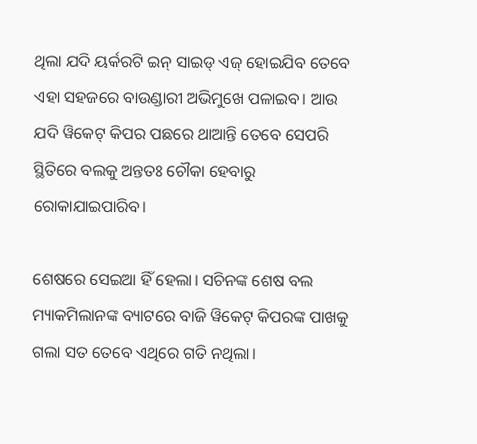ଥିଲା ଯଦି ୟର୍କରଟି ଇନ୍ ସାଇଡ୍ ଏଜ୍ ହୋଇଯିବ ତେବେ ଏହା ସହଜରେ ବାଉଣ୍ଡାରୀ ଅଭିମୁଖେ ପଳାଇବ। ଆଉ ଯଦି ୱିକେଟ୍ କିପର ପଛରେ ଥାଆନ୍ତି ତେବେ ସେପରି ସ୍ଥିତିରେ ବଲକୁ ଅନ୍ତତଃ ଚୌକା ହେବାରୁ ରୋକାଯାଇପାରିବ।

ଶେଷରେ ସେଇଆ ହିଁ ହେଲା। ସଚିନଙ୍କ ଶେଷ ବଲ ମ୍ୟାକମିଲାନଙ୍କ ବ୍ୟାଟରେ ବାଜି ୱିକେଟ୍ କିପରଙ୍କ ପାଖକୁ ଗଲା ସତ ତେବେ ଏଥିରେ ଗତି ନଥିଲା।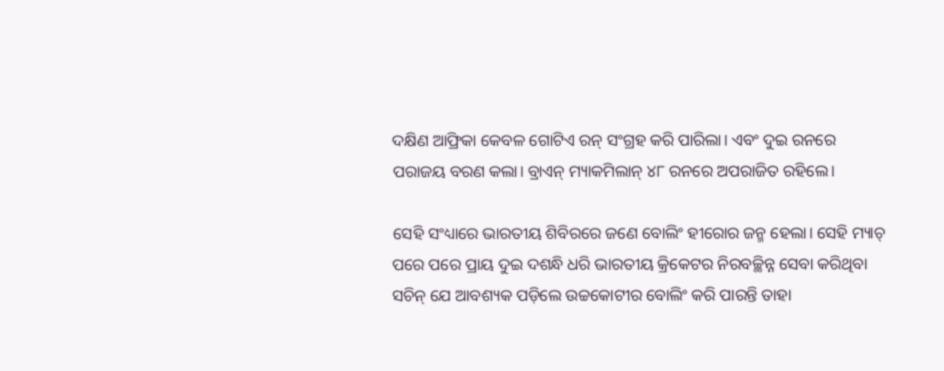ଦକ୍ଷିଣ ଆଫ୍ରିକା କେବଳ ଗୋଟିଏ ରନ୍ ସଂଗ୍ରହ କରି ପାରିଲା। ଏବଂ ଦୁଇ ରନରେ ପରାଜୟ ବରଣ କଲା। ବ୍ରାଏନ୍ ମ୍ୟାକମିଲାନ୍ ୪୮ ରନରେ ଅପରାଜିତ ରହିଲେ।

ସେହି ସଂଧ୍ୟାରେ ଭାରତୀୟ ଶିବିରରେ ଜଣେ ବୋଲିଂ ହୀରୋର ଜନ୍ମ ହେଲା। ସେହି ମ୍ୟାଚ୍ ପରେ ପରେ ପ୍ରାୟ ଦୁଇ ଦଶନ୍ଧି ଧରି ଭାରତୀୟ କ୍ରିକେଟର ନିରବଚ୍ଛିନ୍ନ ସେବା କରିଥିବା ସଚିନ୍ ଯେ ଆବଶ୍ୟକ ପଡ଼ିଲେ ଉଚ୍ଚକୋଟୀର ବୋଲିଂ କରି ପାରନ୍ତି ତାହା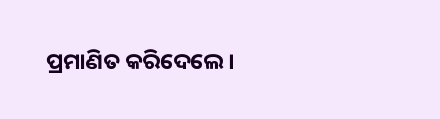ପ୍ରମାଣିତ କରିଦେଲେ।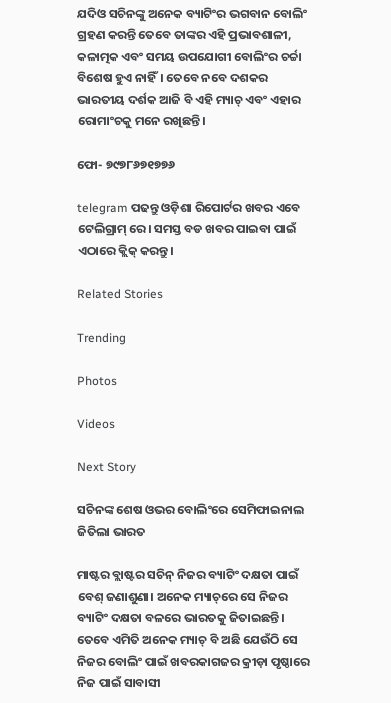ଯଦିଓ ସଚିନଙ୍କୁ ଅନେକ ବ୍ୟାଟିଂର ଭଗବାନ ବୋଲିଂ ଗ୍ରହଣ କରନ୍ତି ତେବେ ତାଙ୍କର ଏହି ପ୍ରଭାବଶାଳୀ, କଳାତ୍ମକ ଏବଂ ସମୟ ଉପଯୋଗୀ ବୋଲିଂର ଚର୍ଚ୍ଚା ବିଶେଷ ହୁଏ ନାହିଁ। ତେବେ ନବେ ଦଶକର ଭାରତୀୟ ଦର୍ଶକ ଆଜି ବି ଏହି ମ୍ୟାଚ୍ ଏବଂ ଏହାର ରୋମାଂଚକୁ ମନେ ରଖିଛନ୍ତି।

ଫୋ- ୭୯୭୮୬୭୧୭୭୬

telegram ପଢନ୍ତୁ ଓଡ଼ିଶା ରିପୋର୍ଟର ଖବର ଏବେ ଟେଲିଗ୍ରାମ୍ ରେ। ସମସ୍ତ ବଡ ଖବର ପାଇବା ପାଇଁ ଏଠାରେ କ୍ଲିକ୍ କରନ୍ତୁ।

Related Stories

Trending

Photos

Videos

Next Story

ସଚିନଙ୍କ ଶେଷ ଓଭର ବୋଲିଂରେ ସେମିଫାଇନାଲ ଜିତିଲା ଭାରତ

ମାଷ୍ଟର ବ୍ଲାଷ୍ଟର ସଚିନ୍‌ ନିଜର ବ୍ୟାଟିଂ ଦକ୍ଷତା ପାଇଁ ବେଶ୍ ଜଣାଶୁଣା। ଅନେକ ମ୍ୟାଚ୍‌ରେ ସେ ନିଜର ବ୍ୟାଟିଂ ଦକ୍ଷତା ବଳରେ ଭାରତକୁ ଜିତାଇଛନ୍ତି। ତେବେ ଏମିତି ଅନେକ ମ୍ୟାଚ୍ ବି ଅଛି ଯେଉଁଠି ସେ ନିଜର ବୋଲିଂ ପାଇଁ ଖବରକାଗଜର କ୍ରୀଡ଼ା ପୃଷ୍ଠାରେ ନିଜ ପାଇଁ ସାବାସୀ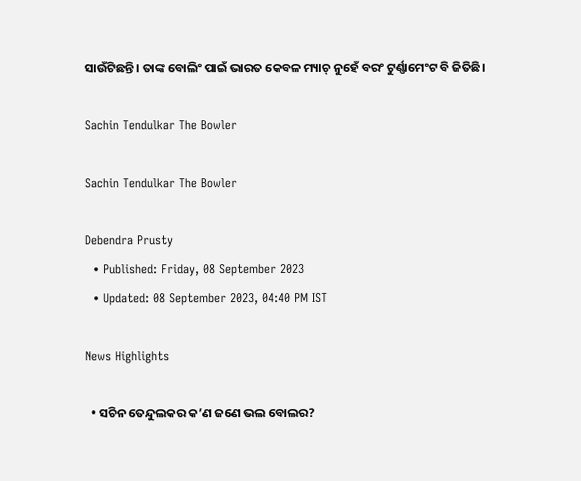ସାଉଁଟିଛନ୍ତି। ତାଙ୍କ ବୋଲିଂ ପାଇଁ ଭାରତ କେବଳ ମ୍ୟାଚ୍ ନୁହେଁ ବରଂ ଟୁର୍ଣ୍ଣାମେଂଟ ବି ଜିତିଛି।

Sachin Tendulkar The Bowler

Sachin Tendulkar The Bowler

Debendra Prusty
  • Published: Friday, 08 September 2023
  • Updated: 08 September 2023, 04:40 PM IST

News Highlights

  • ସଚିନ ତେନ୍ଦୁଲକର କ’ଣ ଜଣେ ଭଲ ବୋଲର?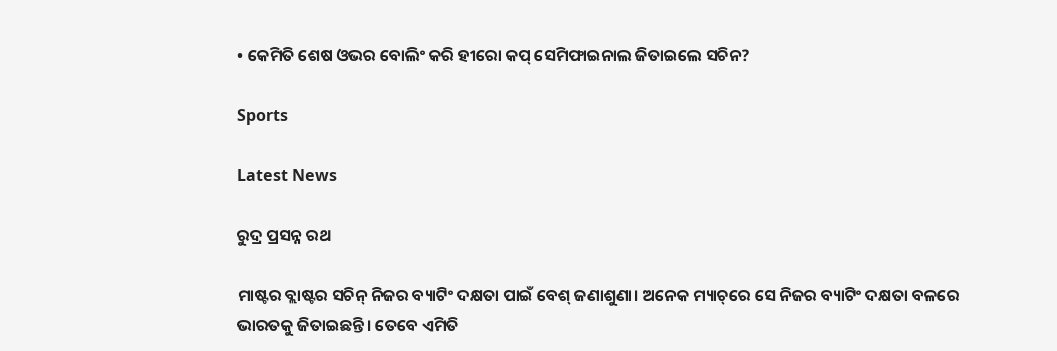• କେମିତି ଶେଷ ଓଭର ବୋଲିଂ କରି ହୀରୋ କପ୍‌ ସେମିଫାଇନାଲ ଜିତାଇଲେ ସଚିନ?

Sports

Latest News

ରୁଦ୍ର ପ୍ରସନ୍ନ ରଥ

ମାଷ୍ଟର ବ୍ଲାଷ୍ଟର ସଚିନ୍‌ ନିଜର ବ୍ୟାଟିଂ ଦକ୍ଷତା ପାଇଁ ବେଶ୍ ଜଣାଶୁଣା। ଅନେକ ମ୍ୟାଚ୍‌ରେ ସେ ନିଜର ବ୍ୟାଟିଂ ଦକ୍ଷତା ବଳରେ ଭାରତକୁ ଜିତାଇଛନ୍ତି। ତେବେ ଏମିତି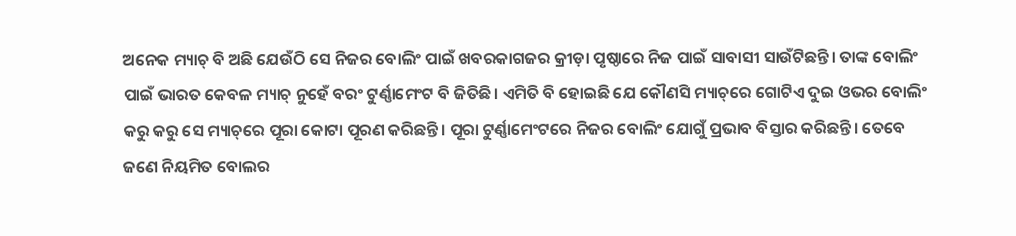ଅନେକ ମ୍ୟାଚ୍ ବି ଅଛି ଯେଉଁଠି ସେ ନିଜର ବୋଲିଂ ପାଇଁ ଖବରକାଗଜର କ୍ରୀଡ଼ା ପୃଷ୍ଠାରେ ନିଜ ପାଇଁ ସାବାସୀ ସାଉଁଟିଛନ୍ତି। ତାଙ୍କ ବୋଲିଂ ପାଇଁ ଭାରତ କେବଳ ମ୍ୟାଚ୍ ନୁହେଁ ବରଂ ଟୁର୍ଣ୍ଣାମେଂଟ ବି ଜିତିଛି। ଏମିତି ବି ହୋଇଛି ଯେ କୌଣସି ମ୍ୟାଚ୍‌ରେ ଗୋଟିଏ ଦୁଇ ଓଭର ବୋଲିଂ କରୁ କରୁ ସେ ମ୍ୟାଚ୍‌ରେ ପୂରା କୋଟା ପୂରଣ କରିଛନ୍ତି। ପୂରା ଟୁର୍ଣ୍ଣାମେଂଟରେ ନିଜର ବୋଲିଂ ଯୋଗୁଁ ପ୍ରଭାବ ବିସ୍ତାର କରିଛନ୍ତି। ତେବେ ଜଣେ ନିୟମିତ ବୋଲର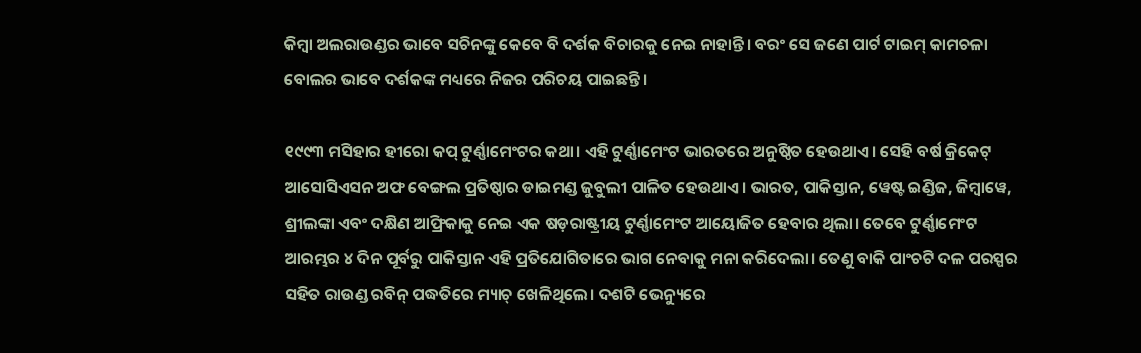କିମ୍ବା ଅଲରାଉଣ୍ଡର ଭାବେ ସଚିନଙ୍କୁ କେବେ ବି ଦର୍ଶକ ବିଚାରକୁ ନେଇ ନାହାନ୍ତି। ବରଂ ସେ ଜଣେ ପାର୍ଟ ଟାଇମ୍ କାମଚଳା ବୋଲର ଭାବେ ଦର୍ଶକଙ୍କ ମଧ୍ୟରେ ନିଜର ପରିଚୟ ପାଇଛନ୍ତି।

୧୯୯୩ ମସିହାର ହୀରୋ କପ୍ ଟୁର୍ଣ୍ଣାମେଂଟର କଥା। ଏହି ଟୁର୍ଣ୍ଣାମେଂଟ ଭାରତରେ ଅନୁଷ୍ଠିତ ହେଉଥାଏ। ସେହି ବର୍ଷ କ୍ରିକେଟ୍ ଆସୋସିଏସନ ଅଫ ବେଙ୍ଗଲ ପ୍ରତିଷ୍ଠାର ଡାଇମଣ୍ଡ ଜୁବୁଲୀ ପାଳିତ ହେଉଥାଏ। ଭାରତ, ପାକିସ୍ତାନ, ୱେଷ୍ଟ ଇଣ୍ଡିଜ, ଜିମ୍ବାୱେ, ଶ୍ରୀଲଙ୍କା ଏବଂ ଦକ୍ଷିଣ ଆଫ୍ରିକାକୁ ନେଇ ଏକ ଷଡ଼ରାଷ୍ଟ୍ରୀୟ ଟୁର୍ଣ୍ଣାମେଂଟ ଆୟୋଜିତ ହେବାର ଥିଲା। ତେବେ ଟୁର୍ଣ୍ଣାମେଂଟ ଆରମ୍ଭର ୪ ଦିନ ପୂର୍ବରୁ ପାକିସ୍ତାନ ଏହି ପ୍ରତିଯୋଗିତାରେ ଭାଗ ନେବାକୁ ମନା କରିଦେଲା। ତେଣୁ ବାକି ପାଂଚଟି ଦଳ ପରସ୍ପର ସହିତ ରାଉଣ୍ଡ ରବିନ୍ ପଦ୍ଧତିରେ ମ୍ୟାଚ୍ ଖେଳିଥିଲେ। ଦଶଟି ଭେନ୍ୟୁରେ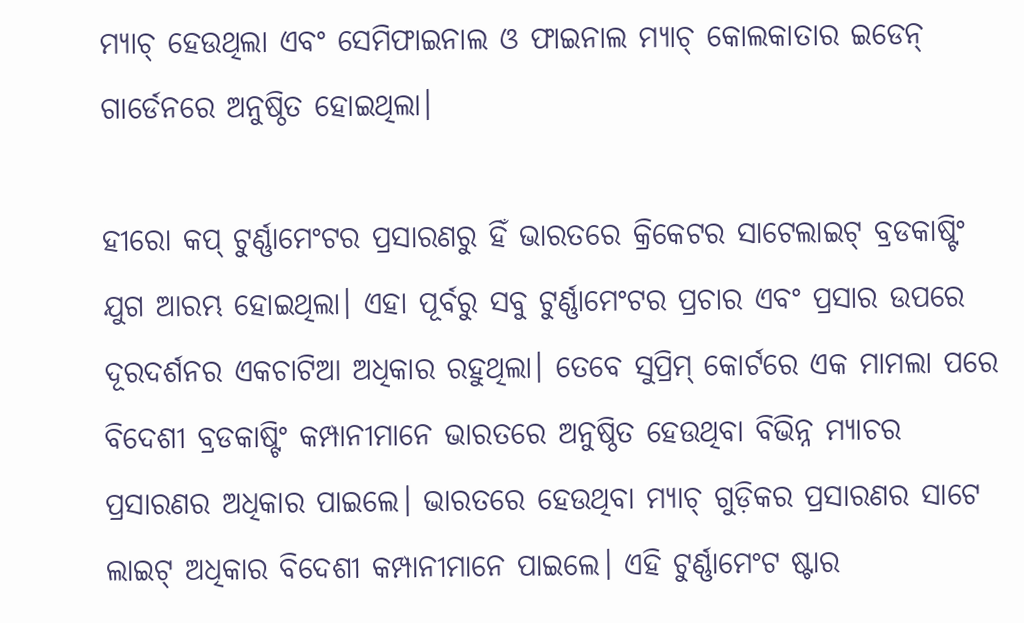ମ୍ୟାଚ୍ ହେଉଥିଲା ଏବଂ ସେମିଫାଇନାଲ ଓ ଫାଇନାଲ ମ୍ୟାଚ୍ କୋଲକାତାର ଇଡେନ୍ ଗାର୍ଡେନରେ ଅନୁଷ୍ଠିତ ହୋଇଥିଲା।

ହୀରୋ କପ୍ ଟୁର୍ଣ୍ଣାମେଂଟର ପ୍ରସାରଣରୁ ହିଁ ଭାରତରେ କ୍ରିକେଟର ସାଟେଲାଇଟ୍ ବ୍ରଡକାଷ୍ଟିଂ ଯୁଗ ଆରମ୍ଭ ହୋଇଥିଲା। ଏହା ପୂର୍ବରୁ ସବୁ ଟୁର୍ଣ୍ଣାମେଂଟର ପ୍ରଚାର ଏବଂ ପ୍ରସାର ଉପରେ ଦୂରଦର୍ଶନର ଏକଚାଟିଆ ଅଧିକାର ରହୁଥିଲା। ତେବେ ସୁପ୍ରିମ୍ କୋର୍ଟରେ ଏକ ମାମଲା ପରେ ବିଦେଶୀ ବ୍ରଡକାଷ୍ଟିଂ କମ୍ପାନୀମାନେ ଭାରତରେ ଅନୁଷ୍ଠିତ ହେଉଥିବା ବିଭିନ୍ନ ମ୍ୟାଚର ପ୍ରସାରଣର ଅଧିକାର ପାଇଲେ। ଭାରତରେ ହେଉଥିବା ମ୍ୟାଚ୍ ଗୁଡ଼ିକର ପ୍ରସାରଣର ସାଟେ ଲାଇଟ୍ ଅଧିକାର ବିଦେଶୀ କମ୍ପାନୀମାନେ ପାଇଲେ। ଏହି ଟୁର୍ଣ୍ଣାମେଂଟ ଷ୍ଟାର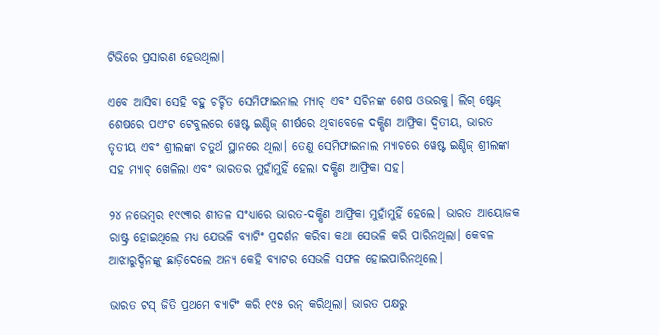ଟିଭିରେ ପ୍ରସାରଣ ହେଉଥିଲା।

ଏବେ ଆସିବା ସେହି ବହୁ ଚର୍ଚ୍ଚିତ ସେମିଫାଇନାଲ ମ୍ୟାଚ୍ ଏବଂ ସଚିନଙ୍କ ଶେଷ ଓଭରକୁ। ଲିଗ୍ ଷ୍ଟେଜ୍ ଶେଷରେ ପଏଂଟ ଟେବୁଲରେ ୱେଷ୍ଟ ଇଣ୍ଡିଜ୍ ଶୀର୍ଷରେ ଥିବାବେଳେ ଦକ୍ଷିଣ ଆଫ୍ରିକା ଦ୍ୱିତୀୟ, ଭାରତ ତୃତୀୟ ଏବଂ ଶ୍ରୀଲଙ୍କା ଚତୁର୍ଥ ସ୍ଥାନରେ ଥିଲା। ତେଣୁ ସେମିଫାଇନାଲ ମ୍ୟାଚରେ ୱେଷ୍ଟ ଇଣ୍ଡିଜ୍ ଶ୍ରୀଲଙ୍କା ସହ ମ୍ୟାଚ୍ ଖେଳିଲା ଏବଂ ଭାରତର ମୁହାଁମୁହିଁ ହେଲା ଦକ୍ଷିଣ ଆଫ୍ରିକା ସହ।

୨୪ ନଭେମ୍ବର ୧୯୯୩ର ଶୀତଳ ସଂଧ୍ୟାରେ ଭାରତ-ଦକ୍ଷିଣ ଆଫ୍ରିକା ମୁହାଁମୁହିଁ ହେଲେ। ଭାରତ ଆୟୋଜକ ରାଷ୍ଟ୍ର ହୋଇଥିଲେ ମଧ୍ୟ ଯେଭଳି ବ୍ୟାଟିଂ ପ୍ରଦର୍ଶନ କରିବା କଥା ସେଭଳି କରି ପାରିନଥିଲା। କେବଳ ଆଝାରୁଦ୍ଦିନଙ୍କୁ ଛାଡ଼ିଦେଲେ ଅନ୍ୟ କେହି ବ୍ୟାଟର ସେଭଳି ସଫଳ ହୋଇପାରିନଥିଲେ।

ଭାରତ ଟସ୍ ଜିତି ପ୍ରଥମେ ବ୍ୟାଟିଂ କରି ୧୯୫ ରନ୍ କରିଥିଲା। ଭାରତ ପକ୍ଷରୁ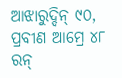ଆଝାରୁଦ୍ଦିନ୍ ୯୦, ପ୍ରବୀଣ ଆମ୍ରେ ୪୮ ରନ୍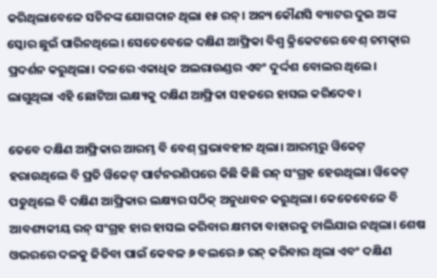କରିଥିଲାବେଳେ ସଚିନଙ୍କ ଯୋଗଦାନ ଥିଲା ୧୫ ରନ୍। ଅନ୍ୟ କୌଣସି ବ୍ୟାଟର ଦୁଇ ଅଙ୍କ ସ୍କୋର ଛୁଇଁ ପାରିନଥିଲେ। ସେତେବେଳେ ଦକ୍ଷିଣ ଆଫ୍ରିକା ବିଶ୍ୱ କ୍ରିକେଟରେ ବେଶ୍ ଚମତ୍କାର ପ୍ରଦର୍ଶନ କରୁଥିଲା। ଦଳରେ ଏକାଧିକ ଅଲରାଉଣ୍ଡର ଏବଂ ଦୁର୍ଦ୍ଦଶ ବୋଲର ଥିଲେ। ଲାଗୁଥିଲା ଏହି ଛୋଟିଆ ଲକ୍ଷ୍ୟକୁ ଦକ୍ଷିଣ ଆଫ୍ରିକା ସହଜରେ ହାସଲ କରିଦେବ।

ତେବେ ଦକ୍ଷିଣ ଆଫ୍ରିକାର ଆରମ୍ଭ ବି ବେଶ୍ ପ୍ରଭାବହୀନ ଥିଲା। ଆରମ୍ଭରୁ ୱିକେଟ୍ ହରାଉଥିଲେ ବି ପ୍ରତି ୱିକେଟ୍ ପାର୍ଟନରଶିପରେ କିଛି କିଛି ରନ୍ ସଂଗ୍ରହ ହେଉଥିଲା। ୱିକେଟ୍ ପଡୁଥିଲେ ବି ଦକ୍ଷିଣ ଆଫ୍ରିକାର ଲକ୍ଷ୍ୟର ସଠିକ୍ ଅନୁଧାବନ କରୁଥିଲା। କେତେବେଳେ ବି ଆବଶ୍ୟକୀୟ ରନ୍ ସଂଗ୍ରହ ହାର ହାସଲ କରିବାର କ୍ଷମତା ବାହାରକୁ ଚାଲିଯାଇ ନଥିଲା। ଶେଷ ଓଭରରେ ଦଳକୁ ଜିତିବା ପାଇଁ କେବଳ ୬ ବଲରେ ୬ ରନ୍ କରିବାର ଥିଲା ଏବଂ ଦକ୍ଷିଣ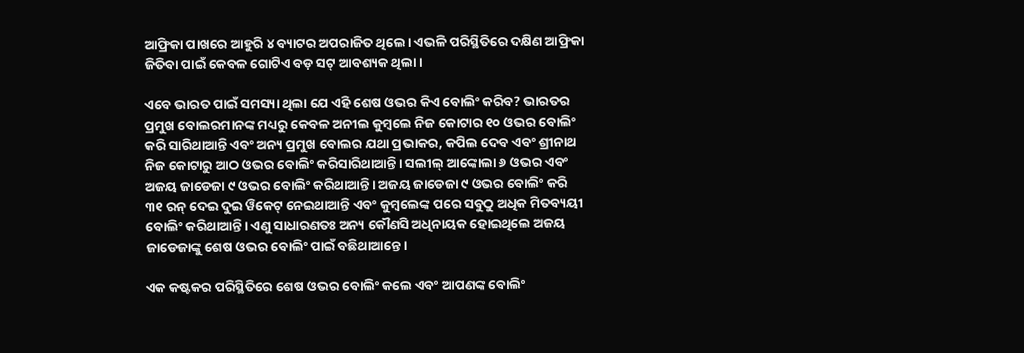ଆଫ୍ରିକା ପାଖରେ ଆହୁରି ୪ ବ୍ୟାଟର ଅପରାଜିତ ଥିଲେ। ଏଭଳି ପରିସ୍ଥିତିରେ ଦକ୍ଷିଣ ଆଫ୍ରିକା ଜିତିବା ପାଇଁ କେବଳ ଗୋଟିଏ ବଡ଼ ସଟ୍ ଆବଶ୍ୟକ ଥିଲା।

ଏବେ ଭାରତ ପାଇଁ ସମସ୍ୟା ଥିଲା ଯେ ଏହି ଶେଷ ଓଭର କିଏ ବୋଲିଂ କରିବ? ଭାରତର ପ୍ରମୁଖ ବୋଲରମାନଙ୍କ ମଧ୍ୟରୁ କେବଳ ଅନୀଲ କୁମ୍ବଲେ ନିଜ କୋଟାର ୧୦ ଓଭର ବୋଲିଂ କରି ସାରିଥାଆନ୍ତି ଏବଂ ଅନ୍ୟ ପ୍ରମୁଖ ବୋଲର ଯଥା ପ୍ରଭାକର, କପିଲ ଦେବ ଏବଂ ଶ୍ରୀନାଥ ନିଜ କୋଟାରୁ ଆଠ ଓଭର ବୋଲିଂ କରିସାରିଥାଆନ୍ତି। ସଲୀଲ୍ ଆଙ୍କୋଲା ୬ ଓଭର ଏବଂ ଅଜୟ ଜାଡେଜା ୯ ଓଭର ବୋଲିଂ କରିଥାଆନ୍ତି। ଅଜୟ ଜାଡେଜା ୯ ଓଭର ବୋଲିଂ କରି ୩୧ ରନ୍ ଦେଇ ଦୁଇ ୱିକେଟ୍ ନେଇଥାଆନ୍ତି ଏବଂ କୁମ୍ବଲେଙ୍କ ପରେ ସବୁଠୁ ଅଧିକ ମିତବ୍ୟୟୀ ବୋଲିଂ କରିଥାଆନ୍ତି। ଏଣୁ ସାଧାରଣତଃ ଅନ୍ୟ କୌଣସି ଅଧିନାୟକ ହୋଇଥିଲେ ଅଜୟ ଜାଡେଜାଙ୍କୁ ଶେଷ ଓଭର ବୋଲିଂ ପାଇଁ ବଛିଥାଆନ୍ତେ।

ଏକ କଷ୍ଟକର ପରିସ୍ଥିତିରେ ଶେଷ ଓଭର ବୋଲିଂ କଲେ ଏବଂ ଆପଣଙ୍କ ବୋଲିଂ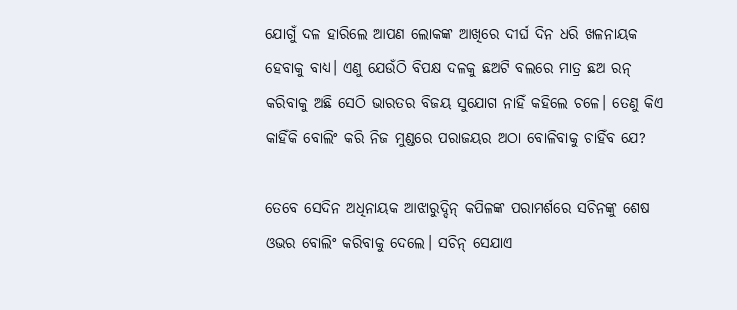ଯୋଗୁଁ ଦଳ ହାରିଲେ ଆପଣ ଲୋକଙ୍କ ଆଖିରେ ଦୀର୍ଘ ଦିନ ଧରି ଖଳନାୟକ ହେବାକୁ ବାଧ୍ୟ। ଏଣୁ ଯେଉଁଠି ବିପକ୍ଷ ଦଳକୁ ଛଅଟି ବଲରେ ମାତ୍ର ଛଅ ରନ୍ କରିବାକୁ ଅଛି ସେଠି ଭାରତର ବିଜୟ ସୁଯୋଗ ନାହିଁ କହିଲେ ଚଳେ। ତେଣୁ କିଏ କାହିଁକି ବୋଲିଂ କରି ନିଜ ମୁଣ୍ଡରେ ପରାଜୟର ଅଠା ବୋଳିବାକୁ ଚାହିଁବ ଯେ?

ତେବେ ସେଦିନ ଅଧିନାୟକ ଆଝାରୁଦ୍ଦିନ୍ କପିଳଙ୍କ ପରାମର୍ଶରେ ସଚିନଙ୍କୁ ଶେଷ ଓଭର ବୋଲିଂ କରିବାକୁ ଦେଲେ। ସଚିନ୍ ସେଯାଏ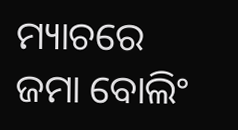ମ୍ୟାଚରେ ଜମା ବୋଲିଂ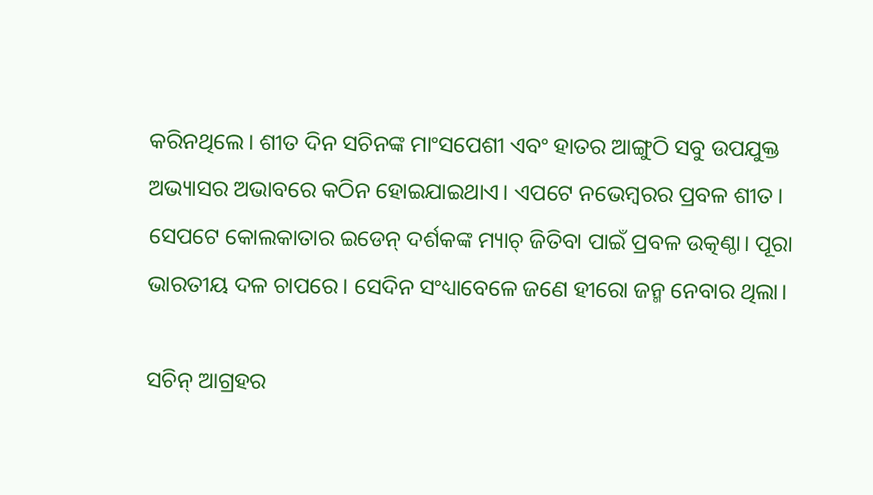କରିନଥିଲେ। ଶୀତ ଦିନ ସଚିନଙ୍କ ମାଂସପେଶୀ ଏବଂ ହାତର ଆଙ୍ଗୁଠି ସବୁ ଉପଯୁକ୍ତ ଅଭ୍ୟାସର ଅଭାବରେ କଠିନ ହୋଇଯାଇଥାଏ। ଏପଟେ ନଭେମ୍ବରର ପ୍ରବଳ ଶୀତ। ସେପଟେ କୋଲକାତାର ଇଡେନ୍ ଦର୍ଶକଙ୍କ ମ୍ୟାଚ୍ ଜିତିବା ପାଇଁ ପ୍ରବଳ ଉତ୍କଣ୍ଠା। ପୂରା ଭାରତୀୟ ଦଳ ଚାପରେ। ସେଦିନ ସଂଧ୍ୟାବେଳେ ଜଣେ ହୀରୋ ଜନ୍ମ ନେବାର ଥିଲା।

ସଚିନ୍ ଆଗ୍ରହର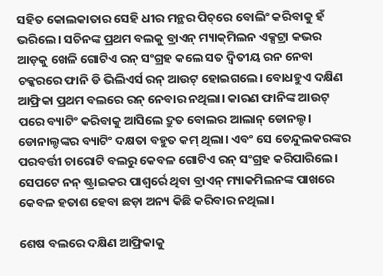ସହିତ କୋଲକାତାର ସେହି ଧୀର ମନ୍ଥର ପିଚ୍‌ରେ ବୋଲିଂ କରିବାକୁ ହଁ ଭରିଲେ। ସଚିନଙ୍କ ପ୍ରଥମ ବଲକୁ ବ୍ରାଏନ୍ ମ୍ୟାକ୍‌ମିଲନ ଏକ୍ସଟ୍ରା କଭର ଆଡ଼କୁ ଖେଳି ଗୋଟିଏ ରନ୍ ସଂଗ୍ରହ କଲେ ସତ ଦ୍ୱିତୀୟ ରନ ନେବା ଚକ୍କରରେ ଫାନି ଡି ଭିଲିଏର୍ସ ରନ୍ ଆଉଟ୍ ହୋଇଗଲେ। ବୋଧହୁଏ ଦକ୍ଷିଣ ଆଫ୍ରିକା ପ୍ରଥମ ବଲରେ ରନ୍ ନେବାର ନଥିଲା। କାରଣ ଫାନିଙ୍କ ଆଉଟ୍ ପରେ ବ୍ୟାଟିଂ କରିବାକୁ ଆସିଲେ ଦ୍ରୁତ ବୋଲର ଆଲାନ୍ ଡୋନଲ୍ଡ। ଡୋନାଲ୍ଡଙ୍କର ବ୍ୟାଟିଂ ଦକ୍ଷତା ବହୁତ କମ୍ ଥିଲା। ଏବଂ ସେ ତେନ୍ଦୁଲକରଙ୍କର ପରବର୍ତ୍ତୀ ଚାରୋଟି ବଲରୁ କେବଳ ଗୋଟିଏ ରନ୍ ସଂଗ୍ରହ କରିପାରିଲେ। ସେପଟେ ନନ୍ ଷ୍ଟ୍ରାଇକର ପାଶ୍ୱର୍ରେ ଥିବା ବ୍ରାଏନ୍ ମ୍ୟାକମିଲନଙ୍କ ପାଖରେ କେବଳ ହତାଶ ହେବା ଛଡ଼ା ଅନ୍ୟ କିଛି କରିବାର ନଥିଲା।

ଶେଷ ବଲରେ ଦକ୍ଷିଣ ଆଫ୍ରିକାକୁ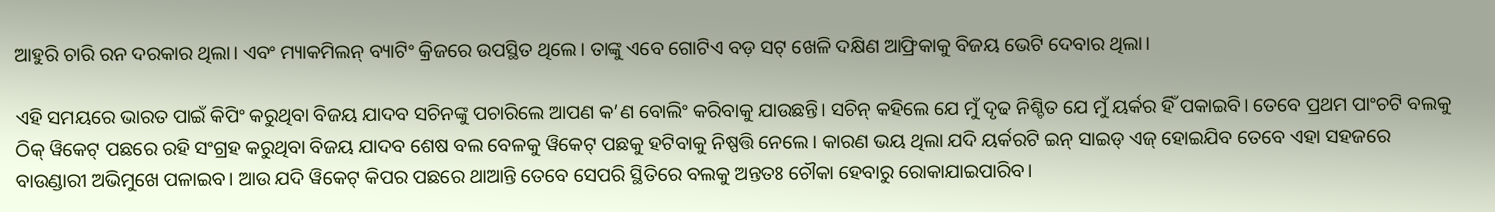ଆହୁରି ଚାରି ରନ ଦରକାର ଥିଲା। ଏବଂ ମ୍ୟାକମିଲନ୍ ବ୍ୟାଟିଂ କ୍ରିଜରେ ଉପସ୍ଥିତ ଥିଲେ। ତାଙ୍କୁ ଏବେ ଗୋଟିଏ ବଡ଼ ସଟ୍ ଖେଳି ଦକ୍ଷିଣ ଆଫ୍ରିକାକୁ ବିଜୟ ଭେଟି ଦେବାର ଥିଲା।

ଏହି ସମୟରେ ଭାରତ ପାଇଁ କିପିଂ କରୁଥିବା ବିଜୟ ଯାଦବ ସଚିନଙ୍କୁ ପଚାରିଲେ ଆପଣ କ’ଣ ବୋଲିଂ କରିବାକୁ ଯାଉଛନ୍ତି। ସଚିନ୍ କହିଲେ ଯେ ମୁଁ ଦୃଢ ନିଶ୍ଚିତ ଯେ ମୁଁ ୟର୍କର ହିଁ ପକାଇବି। ତେବେ ପ୍ରଥମ ପାଂଚଟି ବଲକୁ ଠିକ୍ ୱିକେଟ୍ ପଛରେ ରହି ସଂଗ୍ରହ କରୁଥିବା ବିଜୟ ଯାଦବ ଶେଷ ବଲ ବେଳକୁ ୱିକେଟ୍ ପଛକୁ ହଟିବାକୁ ନିଷ୍ପତ୍ତି ନେଲେ। କାରଣ ଭୟ ଥିଲା ଯଦି ୟର୍କରଟି ଇନ୍ ସାଇଡ୍ ଏଜ୍ ହୋଇଯିବ ତେବେ ଏହା ସହଜରେ ବାଉଣ୍ଡାରୀ ଅଭିମୁଖେ ପଳାଇବ। ଆଉ ଯଦି ୱିକେଟ୍ କିପର ପଛରେ ଥାଆନ୍ତି ତେବେ ସେପରି ସ୍ଥିତିରେ ବଲକୁ ଅନ୍ତତଃ ଚୌକା ହେବାରୁ ରୋକାଯାଇପାରିବ।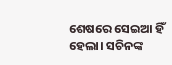ଶେଷରେ ସେଇଆ ହିଁ ହେଲା। ସଚିନଙ୍କ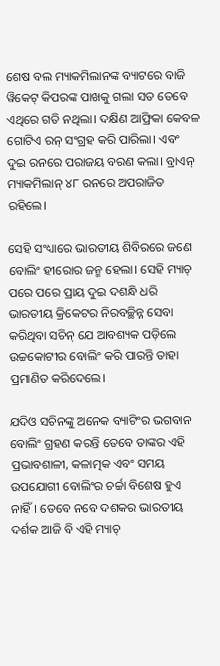ଶେଷ ବଲ ମ୍ୟାକମିଲାନଙ୍କ ବ୍ୟାଟରେ ବାଜି ୱିକେଟ୍ କିପରଙ୍କ ପାଖକୁ ଗଲା ସତ ତେବେ ଏଥିରେ ଗତି ନଥିଲା। ଦକ୍ଷିଣ ଆଫ୍ରିକା କେବଳ ଗୋଟିଏ ରନ୍ ସଂଗ୍ରହ କରି ପାରିଲା। ଏବଂ ଦୁଇ ରନରେ ପରାଜୟ ବରଣ କଲା। ବ୍ରାଏନ୍ ମ୍ୟାକମିଲାନ୍ ୪୮ ରନରେ ଅପରାଜିତ ରହିଲେ।

ସେହି ସଂଧ୍ୟାରେ ଭାରତୀୟ ଶିବିରରେ ଜଣେ ବୋଲିଂ ହୀରୋର ଜନ୍ମ ହେଲା। ସେହି ମ୍ୟାଚ୍ ପରେ ପରେ ପ୍ରାୟ ଦୁଇ ଦଶନ୍ଧି ଧରି ଭାରତୀୟ କ୍ରିକେଟର ନିରବଚ୍ଛିନ୍ନ ସେବା କରିଥିବା ସଚିନ୍ ଯେ ଆବଶ୍ୟକ ପଡ଼ିଲେ ଉଚ୍ଚକୋଟୀର ବୋଲିଂ କରି ପାରନ୍ତି ତାହା ପ୍ରମାଣିତ କରିଦେଲେ।

ଯଦିଓ ସଚିନଙ୍କୁ ଅନେକ ବ୍ୟାଟିଂର ଭଗବାନ ବୋଲିଂ ଗ୍ରହଣ କରନ୍ତି ତେବେ ତାଙ୍କର ଏହି ପ୍ରଭାବଶାଳୀ, କଳାତ୍ମକ ଏବଂ ସମୟ ଉପଯୋଗୀ ବୋଲିଂର ଚର୍ଚ୍ଚା ବିଶେଷ ହୁଏ ନାହିଁ। ତେବେ ନବେ ଦଶକର ଭାରତୀୟ ଦର୍ଶକ ଆଜି ବି ଏହି ମ୍ୟାଚ୍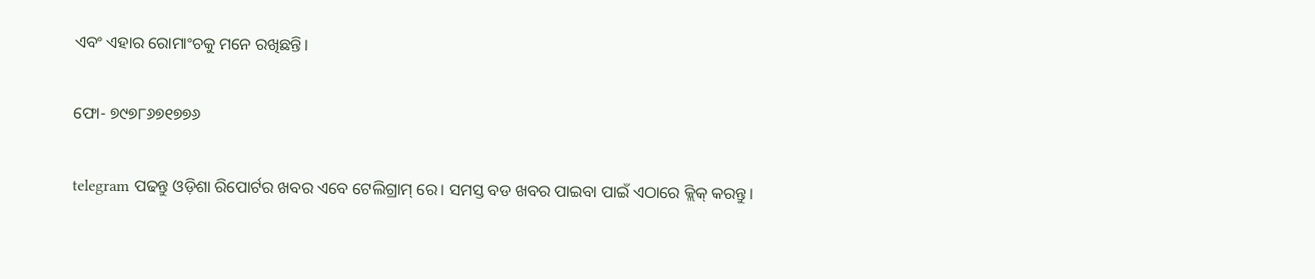ଏବଂ ଏହାର ରୋମାଂଚକୁ ମନେ ରଖିଛନ୍ତି।

ଫୋ- ୭୯୭୮୬୭୧୭୭୬

telegram ପଢନ୍ତୁ ଓଡ଼ିଶା ରିପୋର୍ଟର ଖବର ଏବେ ଟେଲିଗ୍ରାମ୍ ରେ। ସମସ୍ତ ବଡ ଖବର ପାଇବା ପାଇଁ ଏଠାରେ କ୍ଲିକ୍ କରନ୍ତୁ।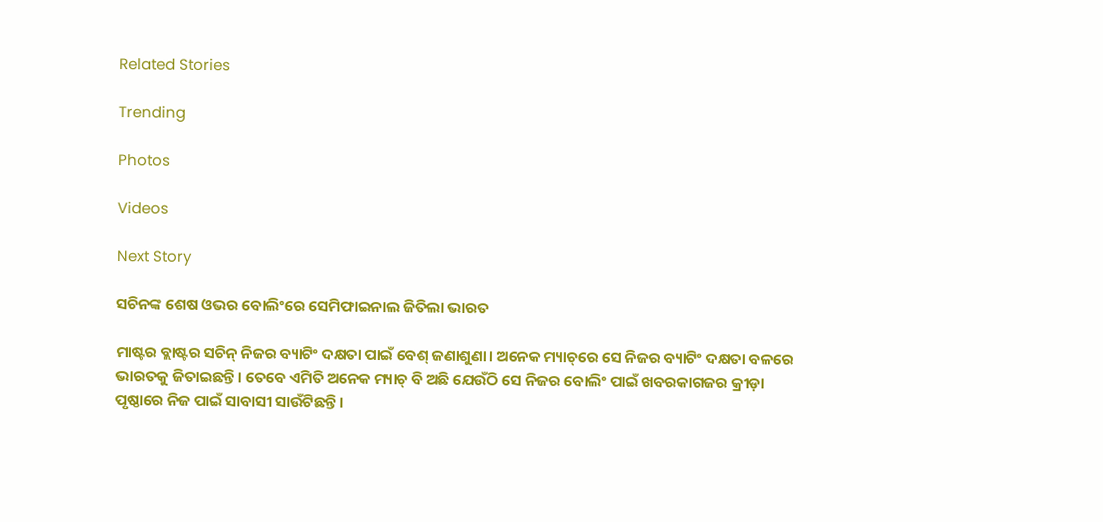Related Stories

Trending

Photos

Videos

Next Story

ସଚିନଙ୍କ ଶେଷ ଓଭର ବୋଲିଂରେ ସେମିଫାଇନାଲ ଜିତିଲା ଭାରତ

ମାଷ୍ଟର ବ୍ଲାଷ୍ଟର ସଚିନ୍‌ ନିଜର ବ୍ୟାଟିଂ ଦକ୍ଷତା ପାଇଁ ବେଶ୍ ଜଣାଶୁଣା। ଅନେକ ମ୍ୟାଚ୍‌ରେ ସେ ନିଜର ବ୍ୟାଟିଂ ଦକ୍ଷତା ବଳରେ ଭାରତକୁ ଜିତାଇଛନ୍ତି। ତେବେ ଏମିତି ଅନେକ ମ୍ୟାଚ୍ ବି ଅଛି ଯେଉଁଠି ସେ ନିଜର ବୋଲିଂ ପାଇଁ ଖବରକାଗଜର କ୍ରୀଡ଼ା ପୃଷ୍ଠାରେ ନିଜ ପାଇଁ ସାବାସୀ ସାଉଁଟିଛନ୍ତି।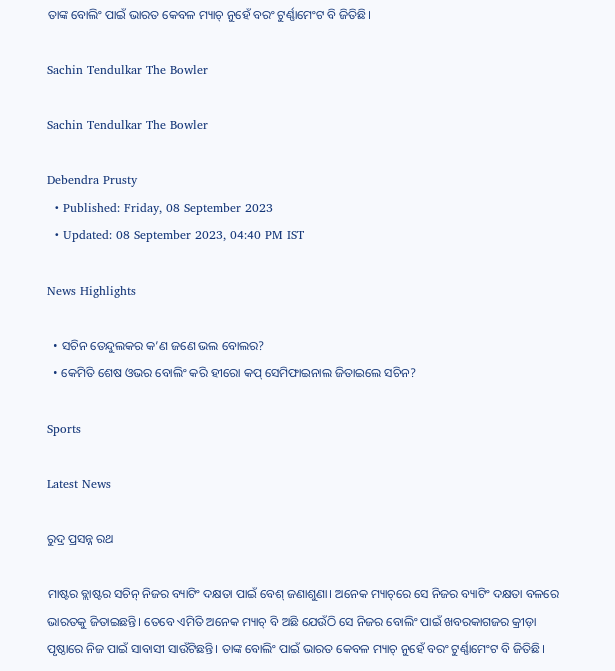ତାଙ୍କ ବୋଲିଂ ପାଇଁ ଭାରତ କେବଳ ମ୍ୟାଚ୍ ନୁହେଁ ବରଂ ଟୁର୍ଣ୍ଣାମେଂଟ ବି ଜିତିଛି।

Sachin Tendulkar The Bowler

Sachin Tendulkar The Bowler

Debendra Prusty
  • Published: Friday, 08 September 2023
  • Updated: 08 September 2023, 04:40 PM IST

News Highlights

  • ସଚିନ ତେନ୍ଦୁଲକର କ’ଣ ଜଣେ ଭଲ ବୋଲର?
  • କେମିତି ଶେଷ ଓଭର ବୋଲିଂ କରି ହୀରୋ କପ୍‌ ସେମିଫାଇନାଲ ଜିତାଇଲେ ସଚିନ?

Sports

Latest News

ରୁଦ୍ର ପ୍ରସନ୍ନ ରଥ

ମାଷ୍ଟର ବ୍ଲାଷ୍ଟର ସଚିନ୍‌ ନିଜର ବ୍ୟାଟିଂ ଦକ୍ଷତା ପାଇଁ ବେଶ୍ ଜଣାଶୁଣା। ଅନେକ ମ୍ୟାଚ୍‌ରେ ସେ ନିଜର ବ୍ୟାଟିଂ ଦକ୍ଷତା ବଳରେ ଭାରତକୁ ଜିତାଇଛନ୍ତି। ତେବେ ଏମିତି ଅନେକ ମ୍ୟାଚ୍ ବି ଅଛି ଯେଉଁଠି ସେ ନିଜର ବୋଲିଂ ପାଇଁ ଖବରକାଗଜର କ୍ରୀଡ଼ା ପୃଷ୍ଠାରେ ନିଜ ପାଇଁ ସାବାସୀ ସାଉଁଟିଛନ୍ତି। ତାଙ୍କ ବୋଲିଂ ପାଇଁ ଭାରତ କେବଳ ମ୍ୟାଚ୍ ନୁହେଁ ବରଂ ଟୁର୍ଣ୍ଣାମେଂଟ ବି ଜିତିଛି।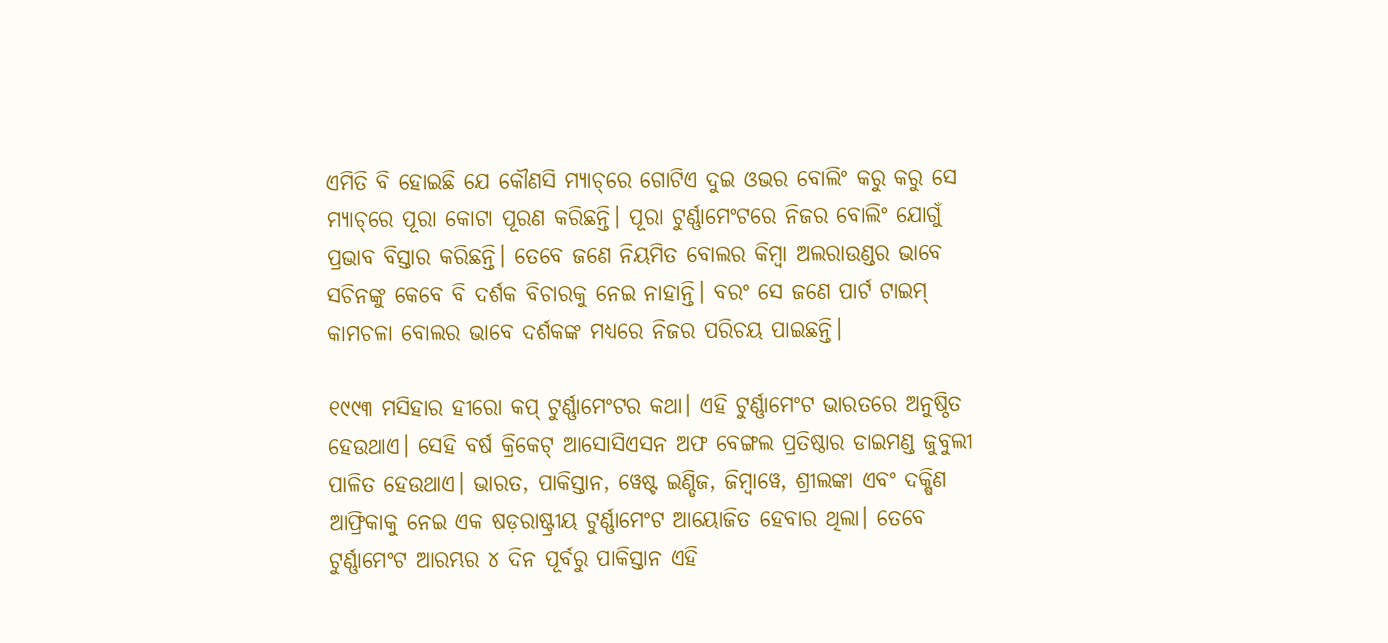ଏମିତି ବି ହୋଇଛି ଯେ କୌଣସି ମ୍ୟାଚ୍‌ରେ ଗୋଟିଏ ଦୁଇ ଓଭର ବୋଲିଂ କରୁ କରୁ ସେ ମ୍ୟାଚ୍‌ରେ ପୂରା କୋଟା ପୂରଣ କରିଛନ୍ତି। ପୂରା ଟୁର୍ଣ୍ଣାମେଂଟରେ ନିଜର ବୋଲିଂ ଯୋଗୁଁ ପ୍ରଭାବ ବିସ୍ତାର କରିଛନ୍ତି। ତେବେ ଜଣେ ନିୟମିତ ବୋଲର କିମ୍ବା ଅଲରାଉଣ୍ଡର ଭାବେ ସଚିନଙ୍କୁ କେବେ ବି ଦର୍ଶକ ବିଚାରକୁ ନେଇ ନାହାନ୍ତି। ବରଂ ସେ ଜଣେ ପାର୍ଟ ଟାଇମ୍ କାମଚଳା ବୋଲର ଭାବେ ଦର୍ଶକଙ୍କ ମଧ୍ୟରେ ନିଜର ପରିଚୟ ପାଇଛନ୍ତି।

୧୯୯୩ ମସିହାର ହୀରୋ କପ୍ ଟୁର୍ଣ୍ଣାମେଂଟର କଥା। ଏହି ଟୁର୍ଣ୍ଣାମେଂଟ ଭାରତରେ ଅନୁଷ୍ଠିତ ହେଉଥାଏ। ସେହି ବର୍ଷ କ୍ରିକେଟ୍ ଆସୋସିଏସନ ଅଫ ବେଙ୍ଗଲ ପ୍ରତିଷ୍ଠାର ଡାଇମଣ୍ଡ ଜୁବୁଲୀ ପାଳିତ ହେଉଥାଏ। ଭାରତ, ପାକିସ୍ତାନ, ୱେଷ୍ଟ ଇଣ୍ଡିଜ, ଜିମ୍ବାୱେ, ଶ୍ରୀଲଙ୍କା ଏବଂ ଦକ୍ଷିଣ ଆଫ୍ରିକାକୁ ନେଇ ଏକ ଷଡ଼ରାଷ୍ଟ୍ରୀୟ ଟୁର୍ଣ୍ଣାମେଂଟ ଆୟୋଜିତ ହେବାର ଥିଲା। ତେବେ ଟୁର୍ଣ୍ଣାମେଂଟ ଆରମ୍ଭର ୪ ଦିନ ପୂର୍ବରୁ ପାକିସ୍ତାନ ଏହି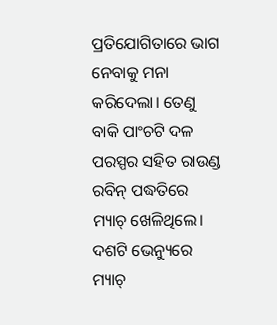ପ୍ରତିଯୋଗିତାରେ ଭାଗ ନେବାକୁ ମନା କରିଦେଲା। ତେଣୁ ବାକି ପାଂଚଟି ଦଳ ପରସ୍ପର ସହିତ ରାଉଣ୍ଡ ରବିନ୍ ପଦ୍ଧତିରେ ମ୍ୟାଚ୍ ଖେଳିଥିଲେ। ଦଶଟି ଭେନ୍ୟୁରେ ମ୍ୟାଚ୍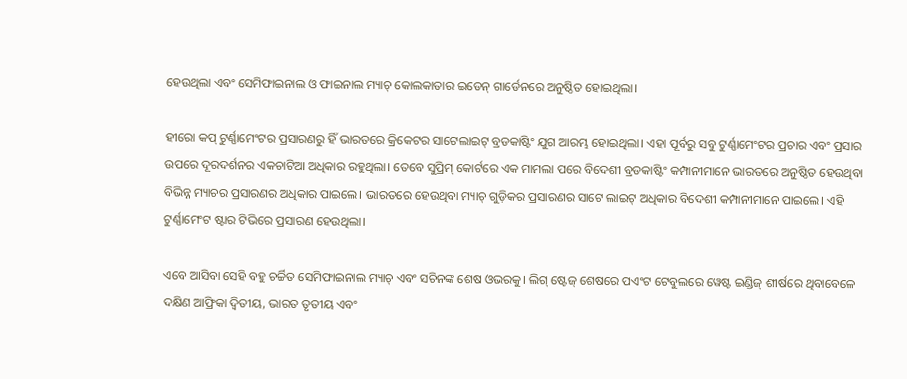ହେଉଥିଲା ଏବଂ ସେମିଫାଇନାଲ ଓ ଫାଇନାଲ ମ୍ୟାଚ୍ କୋଲକାତାର ଇଡେନ୍ ଗାର୍ଡେନରେ ଅନୁଷ୍ଠିତ ହୋଇଥିଲା।

ହୀରୋ କପ୍ ଟୁର୍ଣ୍ଣାମେଂଟର ପ୍ରସାରଣରୁ ହିଁ ଭାରତରେ କ୍ରିକେଟର ସାଟେଲାଇଟ୍ ବ୍ରଡକାଷ୍ଟିଂ ଯୁଗ ଆରମ୍ଭ ହୋଇଥିଲା। ଏହା ପୂର୍ବରୁ ସବୁ ଟୁର୍ଣ୍ଣାମେଂଟର ପ୍ରଚାର ଏବଂ ପ୍ରସାର ଉପରେ ଦୂରଦର୍ଶନର ଏକଚାଟିଆ ଅଧିକାର ରହୁଥିଲା। ତେବେ ସୁପ୍ରିମ୍ କୋର୍ଟରେ ଏକ ମାମଲା ପରେ ବିଦେଶୀ ବ୍ରଡକାଷ୍ଟିଂ କମ୍ପାନୀମାନେ ଭାରତରେ ଅନୁଷ୍ଠିତ ହେଉଥିବା ବିଭିନ୍ନ ମ୍ୟାଚର ପ୍ରସାରଣର ଅଧିକାର ପାଇଲେ। ଭାରତରେ ହେଉଥିବା ମ୍ୟାଚ୍ ଗୁଡ଼ିକର ପ୍ରସାରଣର ସାଟେ ଲାଇଟ୍ ଅଧିକାର ବିଦେଶୀ କମ୍ପାନୀମାନେ ପାଇଲେ। ଏହି ଟୁର୍ଣ୍ଣାମେଂଟ ଷ୍ଟାର ଟିଭିରେ ପ୍ରସାରଣ ହେଉଥିଲା।

ଏବେ ଆସିବା ସେହି ବହୁ ଚର୍ଚ୍ଚିତ ସେମିଫାଇନାଲ ମ୍ୟାଚ୍ ଏବଂ ସଚିନଙ୍କ ଶେଷ ଓଭରକୁ। ଲିଗ୍ ଷ୍ଟେଜ୍ ଶେଷରେ ପଏଂଟ ଟେବୁଲରେ ୱେଷ୍ଟ ଇଣ୍ଡିଜ୍ ଶୀର୍ଷରେ ଥିବାବେଳେ ଦକ୍ଷିଣ ଆଫ୍ରିକା ଦ୍ୱିତୀୟ, ଭାରତ ତୃତୀୟ ଏବଂ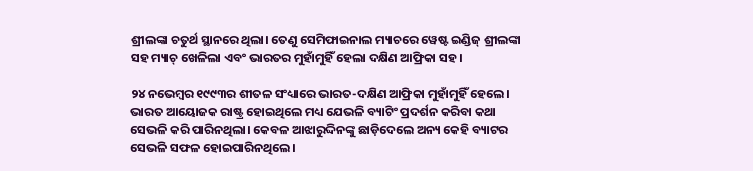ଶ୍ରୀଲଙ୍କା ଚତୁର୍ଥ ସ୍ଥାନରେ ଥିଲା। ତେଣୁ ସେମିଫାଇନାଲ ମ୍ୟାଚରେ ୱେଷ୍ଟ ଇଣ୍ଡିଜ୍ ଶ୍ରୀଲଙ୍କା ସହ ମ୍ୟାଚ୍ ଖେଳିଲା ଏବଂ ଭାରତର ମୁହାଁମୁହିଁ ହେଲା ଦକ୍ଷିଣ ଆଫ୍ରିକା ସହ।

୨୪ ନଭେମ୍ବର ୧୯୯୩ର ଶୀତଳ ସଂଧ୍ୟାରେ ଭାରତ-ଦକ୍ଷିଣ ଆଫ୍ରିକା ମୁହାଁମୁହିଁ ହେଲେ। ଭାରତ ଆୟୋଜକ ରାଷ୍ଟ୍ର ହୋଇଥିଲେ ମଧ୍ୟ ଯେଭଳି ବ୍ୟାଟିଂ ପ୍ରଦର୍ଶନ କରିବା କଥା ସେଭଳି କରି ପାରିନଥିଲା। କେବଳ ଆଝାରୁଦ୍ଦିନଙ୍କୁ ଛାଡ଼ିଦେଲେ ଅନ୍ୟ କେହି ବ୍ୟାଟର ସେଭଳି ସଫଳ ହୋଇପାରିନଥିଲେ।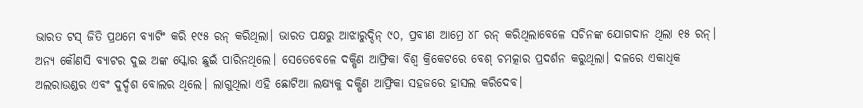ଭାରତ ଟସ୍ ଜିତି ପ୍ରଥମେ ବ୍ୟାଟିଂ କରି ୧୯୫ ରନ୍ କରିଥିଲା। ଭାରତ ପକ୍ଷରୁ ଆଝାରୁଦ୍ଦିନ୍ ୯୦, ପ୍ରବୀଣ ଆମ୍ରେ ୪୮ ରନ୍ କରିଥିଲାବେଳେ ସଚିନଙ୍କ ଯୋଗଦାନ ଥିଲା ୧୫ ରନ୍। ଅନ୍ୟ କୌଣସି ବ୍ୟାଟର ଦୁଇ ଅଙ୍କ ସ୍କୋର ଛୁଇଁ ପାରିନଥିଲେ। ସେତେବେଳେ ଦକ୍ଷିଣ ଆଫ୍ରିକା ବିଶ୍ୱ କ୍ରିକେଟରେ ବେଶ୍ ଚମତ୍କାର ପ୍ରଦର୍ଶନ କରୁଥିଲା। ଦଳରେ ଏକାଧିକ ଅଲରାଉଣ୍ଡର ଏବଂ ଦୁର୍ଦ୍ଦଶ ବୋଲର ଥିଲେ। ଲାଗୁଥିଲା ଏହି ଛୋଟିଆ ଲକ୍ଷ୍ୟକୁ ଦକ୍ଷିଣ ଆଫ୍ରିକା ସହଜରେ ହାସଲ କରିଦେବ।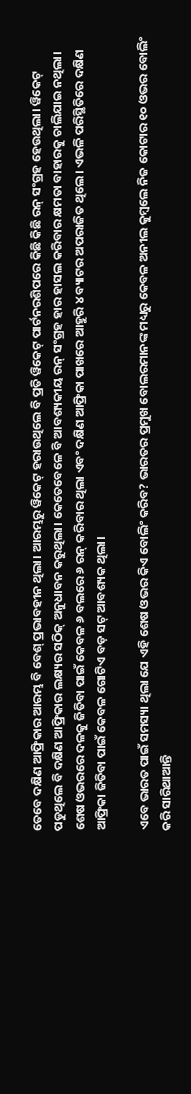ତେବେ ଦକ୍ଷିଣ ଆଫ୍ରିକାର ଆରମ୍ଭ ବି ବେଶ୍ ପ୍ରଭାବହୀନ ଥିଲା। ଆରମ୍ଭରୁ ୱିକେଟ୍ ହରାଉଥିଲେ ବି ପ୍ରତି ୱିକେଟ୍ ପାର୍ଟନରଶିପରେ କିଛି କିଛି ରନ୍ ସଂଗ୍ରହ ହେଉଥିଲା। ୱିକେଟ୍ ପଡୁଥିଲେ ବି ଦକ୍ଷିଣ ଆଫ୍ରିକାର ଲକ୍ଷ୍ୟର ସଠିକ୍ ଅନୁଧାବନ କରୁଥିଲା। କେତେବେଳେ ବି ଆବଶ୍ୟକୀୟ ରନ୍ ସଂଗ୍ରହ ହାର ହାସଲ କରିବାର କ୍ଷମତା ବାହାରକୁ ଚାଲିଯାଇ ନଥିଲା। ଶେଷ ଓଭରରେ ଦଳକୁ ଜିତିବା ପାଇଁ କେବଳ ୬ ବଲରେ ୬ ରନ୍ କରିବାର ଥିଲା ଏବଂ ଦକ୍ଷିଣ ଆଫ୍ରିକା ପାଖରେ ଆହୁରି ୪ ବ୍ୟାଟର ଅପରାଜିତ ଥିଲେ। ଏଭଳି ପରିସ୍ଥିତିରେ ଦକ୍ଷିଣ ଆଫ୍ରିକା ଜିତିବା ପାଇଁ କେବଳ ଗୋଟିଏ ବଡ଼ ସଟ୍ ଆବଶ୍ୟକ ଥିଲା।

ଏବେ ଭାରତ ପାଇଁ ସମସ୍ୟା ଥିଲା ଯେ ଏହି ଶେଷ ଓଭର କିଏ ବୋଲିଂ କରିବ? ଭାରତର ପ୍ରମୁଖ ବୋଲରମାନଙ୍କ ମଧ୍ୟରୁ କେବଳ ଅନୀଲ କୁମ୍ବଲେ ନିଜ କୋଟାର ୧୦ ଓଭର ବୋଲିଂ କରି ସାରିଥାଆନ୍ତି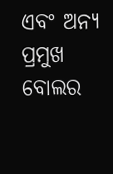ଏବଂ ଅନ୍ୟ ପ୍ରମୁଖ ବୋଲର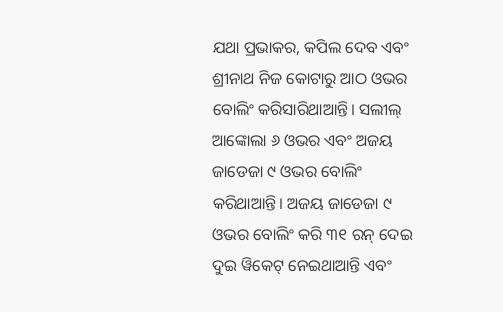ଯଥା ପ୍ରଭାକର, କପିଲ ଦେବ ଏବଂ ଶ୍ରୀନାଥ ନିଜ କୋଟାରୁ ଆଠ ଓଭର ବୋଲିଂ କରିସାରିଥାଆନ୍ତି। ସଲୀଲ୍ ଆଙ୍କୋଲା ୬ ଓଭର ଏବଂ ଅଜୟ ଜାଡେଜା ୯ ଓଭର ବୋଲିଂ କରିଥାଆନ୍ତି। ଅଜୟ ଜାଡେଜା ୯ ଓଭର ବୋଲିଂ କରି ୩୧ ରନ୍ ଦେଇ ଦୁଇ ୱିକେଟ୍ ନେଇଥାଆନ୍ତି ଏବଂ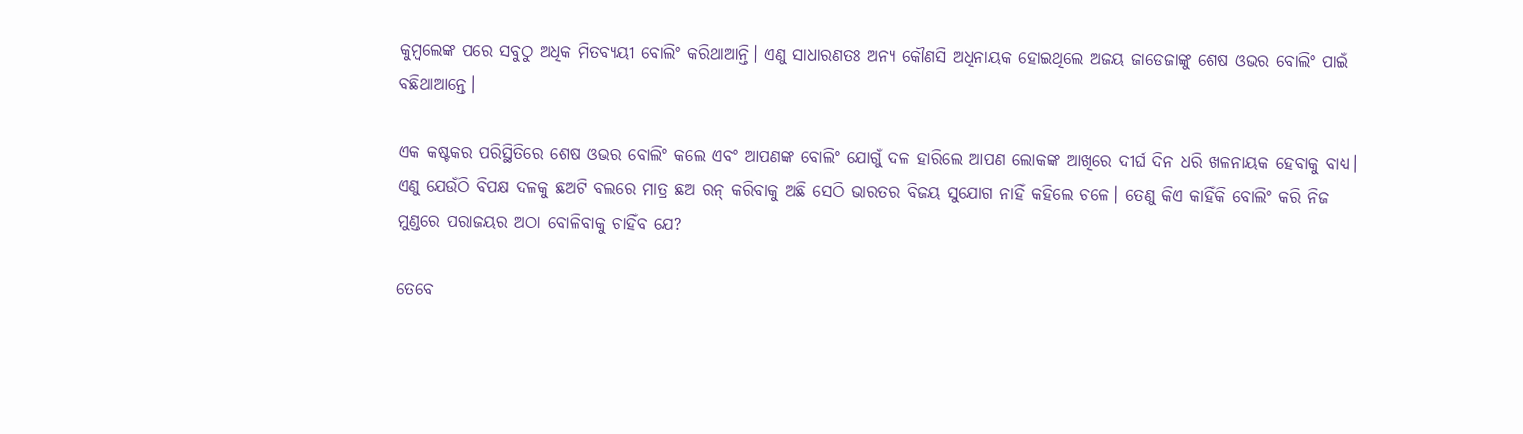କୁମ୍ବଲେଙ୍କ ପରେ ସବୁଠୁ ଅଧିକ ମିତବ୍ୟୟୀ ବୋଲିଂ କରିଥାଆନ୍ତି। ଏଣୁ ସାଧାରଣତଃ ଅନ୍ୟ କୌଣସି ଅଧିନାୟକ ହୋଇଥିଲେ ଅଜୟ ଜାଡେଜାଙ୍କୁ ଶେଷ ଓଭର ବୋଲିଂ ପାଇଁ ବଛିଥାଆନ୍ତେ।

ଏକ କଷ୍ଟକର ପରିସ୍ଥିତିରେ ଶେଷ ଓଭର ବୋଲିଂ କଲେ ଏବଂ ଆପଣଙ୍କ ବୋଲିଂ ଯୋଗୁଁ ଦଳ ହାରିଲେ ଆପଣ ଲୋକଙ୍କ ଆଖିରେ ଦୀର୍ଘ ଦିନ ଧରି ଖଳନାୟକ ହେବାକୁ ବାଧ୍ୟ। ଏଣୁ ଯେଉଁଠି ବିପକ୍ଷ ଦଳକୁ ଛଅଟି ବଲରେ ମାତ୍ର ଛଅ ରନ୍ କରିବାକୁ ଅଛି ସେଠି ଭାରତର ବିଜୟ ସୁଯୋଗ ନାହିଁ କହିଲେ ଚଳେ। ତେଣୁ କିଏ କାହିଁକି ବୋଲିଂ କରି ନିଜ ମୁଣ୍ଡରେ ପରାଜୟର ଅଠା ବୋଳିବାକୁ ଚାହିଁବ ଯେ?

ତେବେ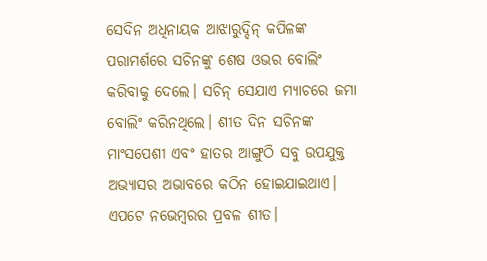ସେଦିନ ଅଧିନାୟକ ଆଝାରୁଦ୍ଦିନ୍ କପିଳଙ୍କ ପରାମର୍ଶରେ ସଚିନଙ୍କୁ ଶେଷ ଓଭର ବୋଲିଂ କରିବାକୁ ଦେଲେ। ସଚିନ୍ ସେଯାଏ ମ୍ୟାଚରେ ଜମା ବୋଲିଂ କରିନଥିଲେ। ଶୀତ ଦିନ ସଚିନଙ୍କ ମାଂସପେଶୀ ଏବଂ ହାତର ଆଙ୍ଗୁଠି ସବୁ ଉପଯୁକ୍ତ ଅଭ୍ୟାସର ଅଭାବରେ କଠିନ ହୋଇଯାଇଥାଏ। ଏପଟେ ନଭେମ୍ବରର ପ୍ରବଳ ଶୀତ।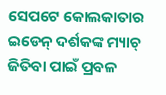ସେପଟେ କୋଲକାତାର ଇଡେନ୍ ଦର୍ଶକଙ୍କ ମ୍ୟାଚ୍ ଜିତିବା ପାଇଁ ପ୍ରବଳ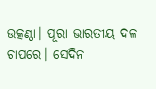ଉତ୍କଣ୍ଠା। ପୂରା ଭାରତୀୟ ଦଳ ଚାପରେ। ସେଦିନ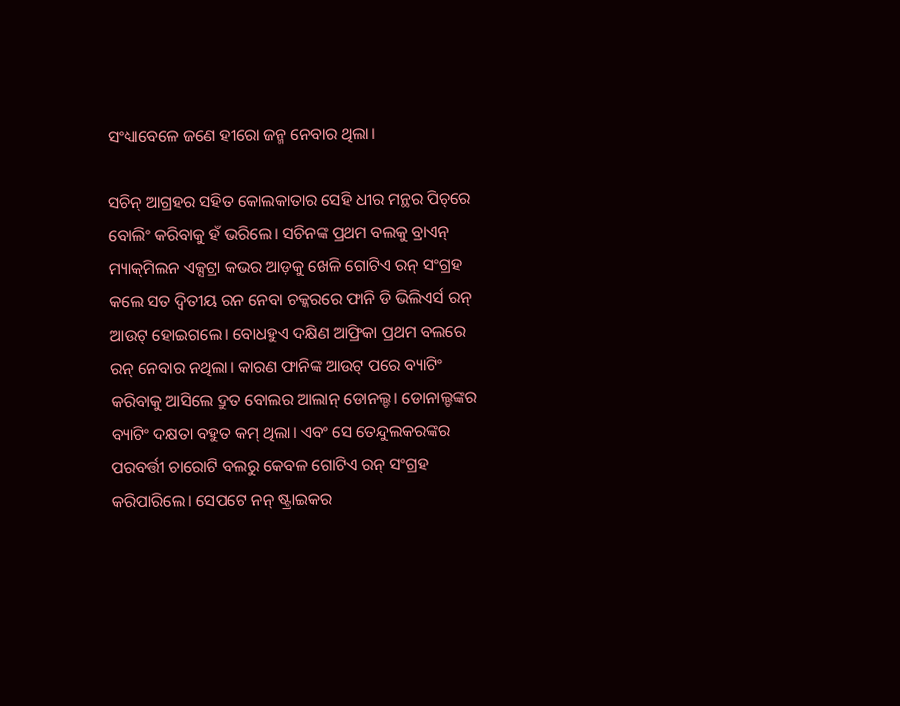ସଂଧ୍ୟାବେଳେ ଜଣେ ହୀରୋ ଜନ୍ମ ନେବାର ଥିଲା।

ସଚିନ୍ ଆଗ୍ରହର ସହିତ କୋଲକାତାର ସେହି ଧୀର ମନ୍ଥର ପିଚ୍‌ରେ ବୋଲିଂ କରିବାକୁ ହଁ ଭରିଲେ। ସଚିନଙ୍କ ପ୍ରଥମ ବଲକୁ ବ୍ରାଏନ୍ ମ୍ୟାକ୍‌ମିଲନ ଏକ୍ସଟ୍ରା କଭର ଆଡ଼କୁ ଖେଳି ଗୋଟିଏ ରନ୍ ସଂଗ୍ରହ କଲେ ସତ ଦ୍ୱିତୀୟ ରନ ନେବା ଚକ୍କରରେ ଫାନି ଡି ଭିଲିଏର୍ସ ରନ୍ ଆଉଟ୍ ହୋଇଗଲେ। ବୋଧହୁଏ ଦକ୍ଷିଣ ଆଫ୍ରିକା ପ୍ରଥମ ବଲରେ ରନ୍ ନେବାର ନଥିଲା। କାରଣ ଫାନିଙ୍କ ଆଉଟ୍ ପରେ ବ୍ୟାଟିଂ କରିବାକୁ ଆସିଲେ ଦ୍ରୁତ ବୋଲର ଆଲାନ୍ ଡୋନଲ୍ଡ। ଡୋନାଲ୍ଡଙ୍କର ବ୍ୟାଟିଂ ଦକ୍ଷତା ବହୁତ କମ୍ ଥିଲା। ଏବଂ ସେ ତେନ୍ଦୁଲକରଙ୍କର ପରବର୍ତ୍ତୀ ଚାରୋଟି ବଲରୁ କେବଳ ଗୋଟିଏ ରନ୍ ସଂଗ୍ରହ କରିପାରିଲେ। ସେପଟେ ନନ୍ ଷ୍ଟ୍ରାଇକର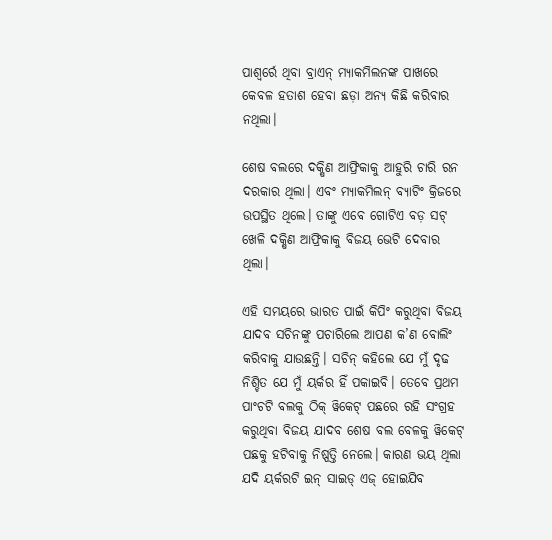ପାଶ୍ୱର୍ରେ ଥିବା ବ୍ରାଏନ୍ ମ୍ୟାକମିଲନଙ୍କ ପାଖରେ କେବଳ ହତାଶ ହେବା ଛଡ଼ା ଅନ୍ୟ କିଛି କରିବାର ନଥିଲା।

ଶେଷ ବଲରେ ଦକ୍ଷିଣ ଆଫ୍ରିକାକୁ ଆହୁରି ଚାରି ରନ ଦରକାର ଥିଲା। ଏବଂ ମ୍ୟାକମିଲନ୍ ବ୍ୟାଟିଂ କ୍ରିଜରେ ଉପସ୍ଥିତ ଥିଲେ। ତାଙ୍କୁ ଏବେ ଗୋଟିଏ ବଡ଼ ସଟ୍ ଖେଳି ଦକ୍ଷିଣ ଆଫ୍ରିକାକୁ ବିଜୟ ଭେଟି ଦେବାର ଥିଲା।

ଏହି ସମୟରେ ଭାରତ ପାଇଁ କିପିଂ କରୁଥିବା ବିଜୟ ଯାଦବ ସଚିନଙ୍କୁ ପଚାରିଲେ ଆପଣ କ’ଣ ବୋଲିଂ କରିବାକୁ ଯାଉଛନ୍ତି। ସଚିନ୍ କହିଲେ ଯେ ମୁଁ ଦୃଢ ନିଶ୍ଚିତ ଯେ ମୁଁ ୟର୍କର ହିଁ ପକାଇବି। ତେବେ ପ୍ରଥମ ପାଂଚଟି ବଲକୁ ଠିକ୍ ୱିକେଟ୍ ପଛରେ ରହି ସଂଗ୍ରହ କରୁଥିବା ବିଜୟ ଯାଦବ ଶେଷ ବଲ ବେଳକୁ ୱିକେଟ୍ ପଛକୁ ହଟିବାକୁ ନିଷ୍ପତ୍ତି ନେଲେ। କାରଣ ଭୟ ଥିଲା ଯଦି ୟର୍କରଟି ଇନ୍ ସାଇଡ୍ ଏଜ୍ ହୋଇଯିବ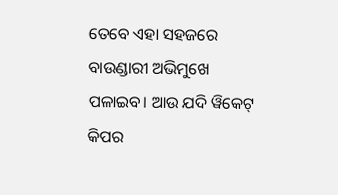ତେବେ ଏହା ସହଜରେ ବାଉଣ୍ଡାରୀ ଅଭିମୁଖେ ପଳାଇବ। ଆଉ ଯଦି ୱିକେଟ୍ କିପର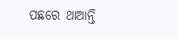ପଛରେ ଥାଆନ୍ତି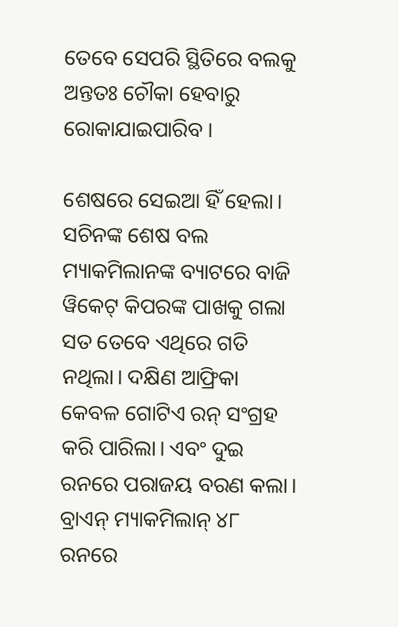ତେବେ ସେପରି ସ୍ଥିତିରେ ବଲକୁ ଅନ୍ତତଃ ଚୌକା ହେବାରୁ ରୋକାଯାଇପାରିବ।

ଶେଷରେ ସେଇଆ ହିଁ ହେଲା। ସଚିନଙ୍କ ଶେଷ ବଲ ମ୍ୟାକମିଲାନଙ୍କ ବ୍ୟାଟରେ ବାଜି ୱିକେଟ୍ କିପରଙ୍କ ପାଖକୁ ଗଲା ସତ ତେବେ ଏଥିରେ ଗତି ନଥିଲା। ଦକ୍ଷିଣ ଆଫ୍ରିକା କେବଳ ଗୋଟିଏ ରନ୍ ସଂଗ୍ରହ କରି ପାରିଲା। ଏବଂ ଦୁଇ ରନରେ ପରାଜୟ ବରଣ କଲା। ବ୍ରାଏନ୍ ମ୍ୟାକମିଲାନ୍ ୪୮ ରନରେ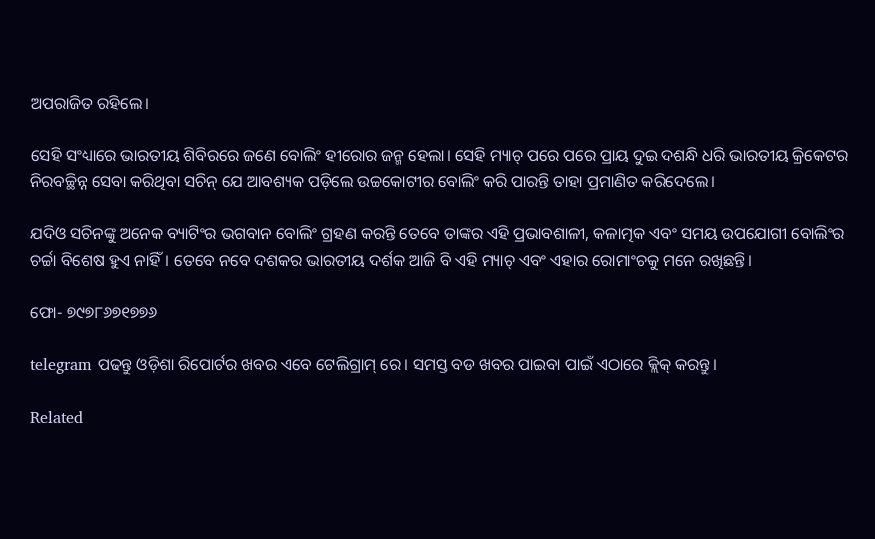ଅପରାଜିତ ରହିଲେ।

ସେହି ସଂଧ୍ୟାରେ ଭାରତୀୟ ଶିବିରରେ ଜଣେ ବୋଲିଂ ହୀରୋର ଜନ୍ମ ହେଲା। ସେହି ମ୍ୟାଚ୍ ପରେ ପରେ ପ୍ରାୟ ଦୁଇ ଦଶନ୍ଧି ଧରି ଭାରତୀୟ କ୍ରିକେଟର ନିରବଚ୍ଛିନ୍ନ ସେବା କରିଥିବା ସଚିନ୍ ଯେ ଆବଶ୍ୟକ ପଡ଼ିଲେ ଉଚ୍ଚକୋଟୀର ବୋଲିଂ କରି ପାରନ୍ତି ତାହା ପ୍ରମାଣିତ କରିଦେଲେ।

ଯଦିଓ ସଚିନଙ୍କୁ ଅନେକ ବ୍ୟାଟିଂର ଭଗବାନ ବୋଲିଂ ଗ୍ରହଣ କରନ୍ତି ତେବେ ତାଙ୍କର ଏହି ପ୍ରଭାବଶାଳୀ, କଳାତ୍ମକ ଏବଂ ସମୟ ଉପଯୋଗୀ ବୋଲିଂର ଚର୍ଚ୍ଚା ବିଶେଷ ହୁଏ ନାହିଁ। ତେବେ ନବେ ଦଶକର ଭାରତୀୟ ଦର୍ଶକ ଆଜି ବି ଏହି ମ୍ୟାଚ୍ ଏବଂ ଏହାର ରୋମାଂଚକୁ ମନେ ରଖିଛନ୍ତି।

ଫୋ- ୭୯୭୮୬୭୧୭୭୬

telegram ପଢନ୍ତୁ ଓଡ଼ିଶା ରିପୋର୍ଟର ଖବର ଏବେ ଟେଲିଗ୍ରାମ୍ ରେ। ସମସ୍ତ ବଡ ଖବର ପାଇବା ପାଇଁ ଏଠାରେ କ୍ଲିକ୍ କରନ୍ତୁ।

Related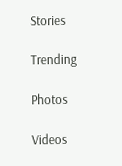Stories

Trending

Photos

Videos